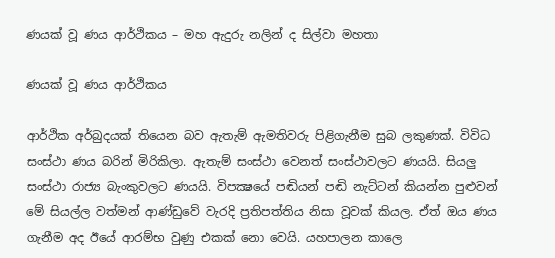ණයක් වූ ණය ආර්ථිකය – මහ ඇදුරු නලින් ද සිල්වා මහතා

ණයක් වූ ණය ආර්ථිකය

ආර්ථික අර්බුදයක් තියෙන බව ඇතැම් ඇමතිවරු පිළිගැනීම සුබ ලකුණක්. විවිධ සංස්ථා ණය බරින් මිරිකිලා. ඇතැම් සංස්ථා වෙනත් සංස්ථාවලට ණයයි. සියලු සංස්ථා රාජ්‍ය බැංකුවලට ණයයි. විපක්‍ෂයේ පඬියන් පඬි නැට්ටන් කියන්න පුළුවන් මේ සියල්ල වත්මන් ආණ්ඩුවේ වැරදි ප්‍රතිපත්තිය නිසා වූවක් කියල. ඒත් ඔය ණය ගැනීම අද ඊයේ ආරම්භ වුණු එකක් නො වෙයි. යහපාලන කාලෙ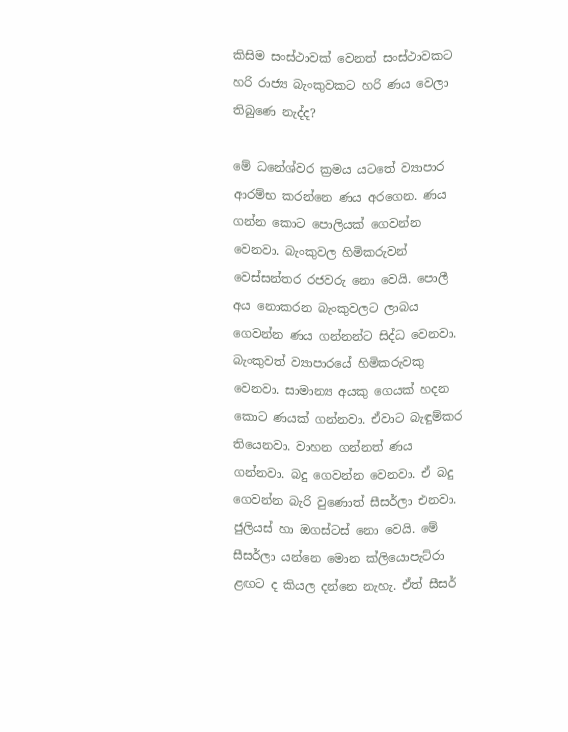කිසිම සංස්ථාවක් වෙනත් සංස්ථාවකට හරි රාජ්‍ය බැංකුවකට හරි ණය වෙලා තිබුණෙ නැද්ද?

මේ ධනේශ්වර ක්‍රමය යටතේ ව්‍යාපාර ආරම්භ කරන්නෙ ණය අරගෙන. ණය ගන්න කොට පොලියක් ගෙවන්න වෙනවා. බැංකුවල හිමිකරුවන් වෙස්සන්තර රජවරු නො වෙයි. පොලී අය නොකරන බැංකුවලට ලාබය ගෙවන්න ණය ගන්නන්ට සිද්ධ වෙනවා. බැංකුවත් ව්‍යාපාරයේ හිමිකරුවකු වෙනවා. සාමාන්‍ය අයකු ගෙයක් හදන කොට ණයක් ගන්නවා. ඒවාට බැඳුම්කර තියෙනවා. වාහන ගන්නත් ණය ගන්නවා. බදු ගෙවන්න වෙනවා. ඒ බදු ගෙවන්න බැරි වුණොත් සීසර්ලා එනවා. ජුලියස් හා ඔගස්ටස් නො වෙයි. මේ සීසර්ලා යන්නෙ මොන ක්ලියොපැට්රා ළඟට ද කියල දන්නෙ නැහැ. ඒත් සීසර්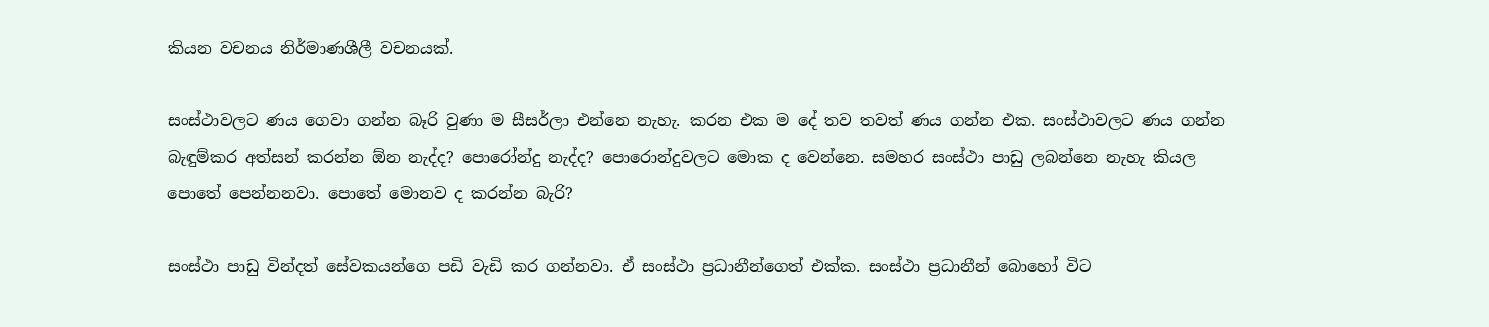කියන වචනය නිර්මාණශීලී වචනයක්.

සංස්ථාවලට ණය ගෙවා ගන්න බෑරි වුණා ම සීසර්ලා එන්නෙ නැහැ. කරන එක ම දේ තව තවත් ණය ගන්න එක. සංස්ථාවලට ණය ගන්න බැඳුම්කර අත්සන් කරන්න ඕන නැද්ද? පොරෝන්දු නැද්ද? පොරොන්දුවලට මොක ද වෙන්නෙ. සමහර සංස්ථා පාඩු ලබන්නෙ නැහැ කියල පොතේ පෙන්නනවා. පොතේ මොනව ද කරන්න බැරි?

සංස්ථා පාඩු වින්දත් සේවකයන්ගෙ පඩි වැඩි කර ගන්නවා. ඒ සංස්ථා ප්‍රධානීන්ගෙත් එක්ක. සංස්ථා ප්‍රධානීන් බොහෝ විට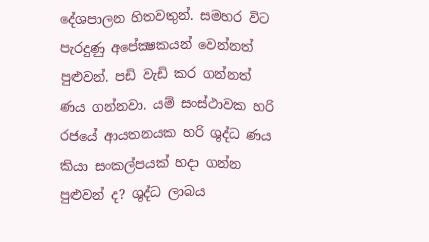දේශපාලන හිතවතුන්. සමහර විට පැරදුණු අපේක්‍ෂකයන් වෙන්නත් පුළුවන්. පඩි වැඩි කර ගන්නත් ණය ගන්නවා. යම් සංස්ථාවක හරි රජයේ ආයතනයක හරි ශුද්ධ ණය කියා සංකල්පයක් හදා ගන්න පුළුවන් ද? ශුද්ධ ලාබය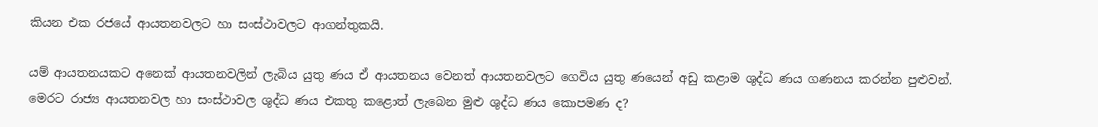කියන එක රජයේ ආයතනවලට හා සංස්ථාවලට ආගන්තුකයි.

යම් ආයතනයකට අනෙක් ආයතනවලින් ලැබිය යුතු ණය ඒ ආයතනය වෙනත් ආයතනවලට ගෙවිය යුතු ණයෙන් අඩු කළාම ශුද්ධ ණය ගණනය කරන්න පුළුවන්. මෙරට රාජ්‍ය ආයතනවල හා සංස්ථාවල ශුද්ධ ණය එකතු කළොත් ලැබෙන මුළු ශුද්ධ ණය කොපමණ ද?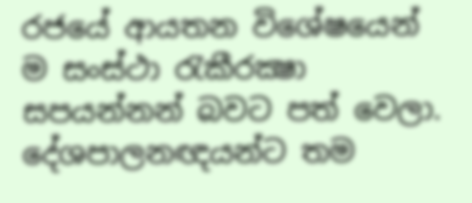රජයේ ආයතන විශේෂයෙන් ම සංස්ථා රැකීරක්‍ෂා සපයන්නන් බවට පත් වෙලා. දේශපාලනඥයන්ට තම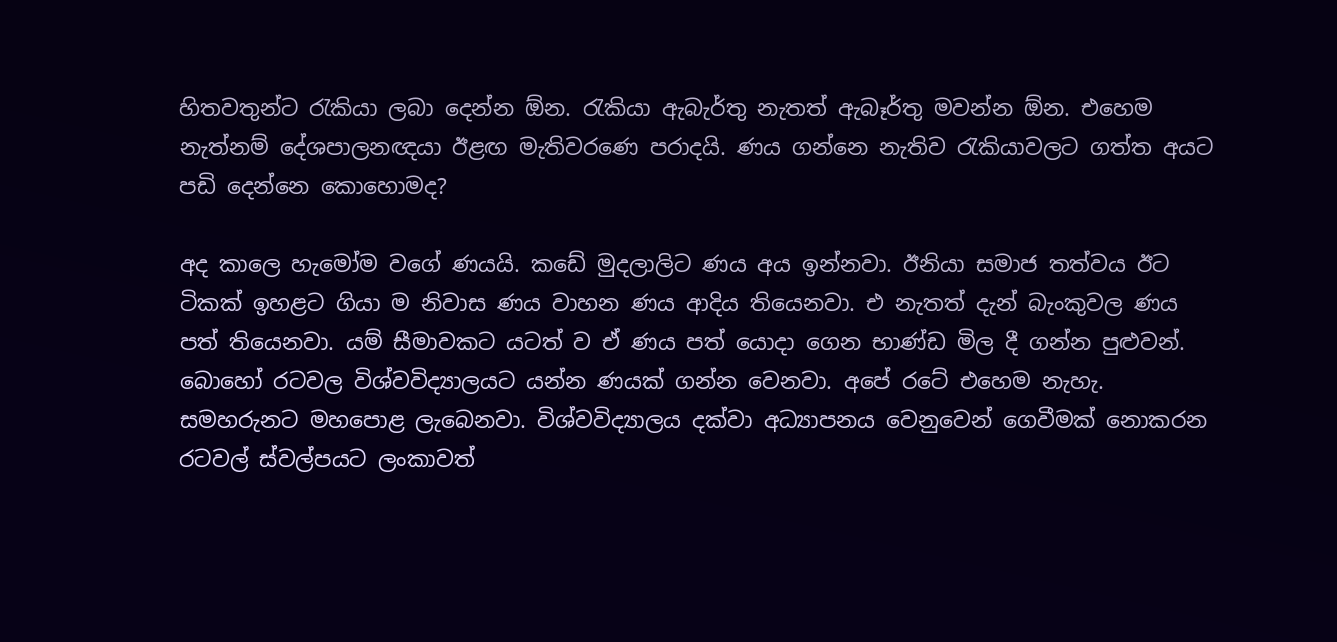හිතවතුන්ට රැකියා ලබා දෙන්න ඕන. රැකියා ඇබැර්තු නැතත් ඇබෑර්තු මවන්න ඕන. එහෙම නැත්නම් දේශපාලනඥයා ඊළඟ මැතිවරණෙ පරාදයි. ණය ගන්නෙ නැතිව රැකියාවලට ගත්ත අයට පඩි දෙන්නෙ කොහොමද?

අද කාලෙ හැමෝම වගේ ණයයි. කඩේ මුදලාලිට ණය අය ඉන්නවා. ඊනියා සමාජ තත්වය ඊට ටිකක් ඉහළට ගියා ම නිවාස ණය වාහන ණය ආදිය තියෙනවා. එ නැතත් දැන් බැංකුවල ණය පත් තියෙනවා. යම් සීමාවකට යටත් ව ඒ ණය පත් යොදා ගෙන භාණ්ඩ මිල දී ගන්න පුළුවන්. බොහෝ රටවල විශ්වවිද්‍යාලයට යන්න ණයක් ගන්න වෙනවා. අපේ රටේ එහෙම නැහැ. සමහරුනට මහපොළ ලැබෙනවා. විශ්වවිද්‍යාලය දක්වා අධ්‍යාපනය වෙනුවෙන් ගෙවීමක් නොකරන රටවල් ස්වල්පයට ලංකාවත්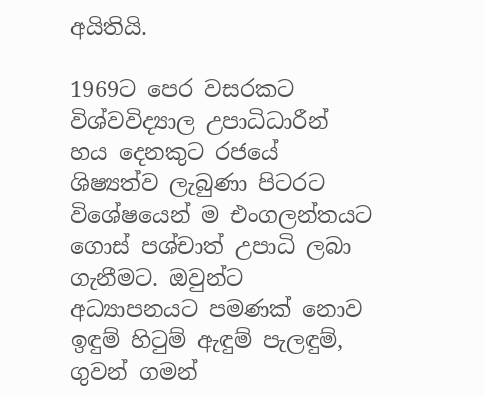අයිතියි.

1969ට පෙර වසරකට විශ්වවිද්‍යාල උපාධිධාරීන් හය දෙනකුට රජයේ ශිෂ්‍යත්ව ලැබුණා පිටරට විශේෂයෙන් ම එංගලන්තයට ගොස් පශ්චාත් උපාධි ලබා ගැනීමට. ඔවුන්ට අධ්‍යාපනයට පමණක් නොව ඉඳුම් හිටුම් ඇඳුම් පැලඳුම්, ගුවන් ගමන්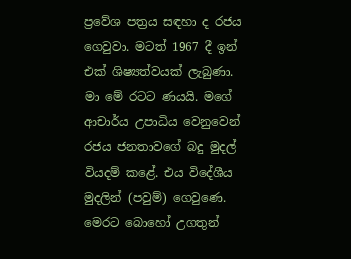ප්‍රවේශ පත්‍රය සඳහා ද රජය ගෙවුවා. මටත් 1967 දී ඉන් එක් ශිෂ්‍යත්වයක් ලැබුණා. මා මේ රටට ණයයි. මගේ ආචාර්ය උපාධිය වෙනුවෙන් රජය ජනතාවගේ බදු මුදල් වියදම් කළේ. එය විදේශීය මුදලින් (පවුම්) ගෙවුණෙ. මෙරට බොහෝ උගතුන්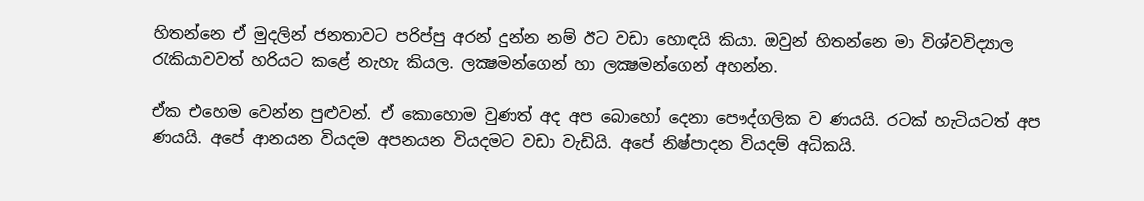හිතන්නෙ ඒ මුදලින් ජනතාවට පරිප්පු අරන් දුන්න නම් ඊට වඩා හොඳයි කියා. ඔවුන් හිතන්නෙ මා විශ්වවිද්‍යාල රැකියාවවත් හරියට කළේ නැහැ කියල. ලක්‍ෂමන්ගෙන් හා ලක්‍ෂමන්ගෙන් අහන්න.

ඒක එහෙම වෙන්න පුළුවන්. ඒ කොහොම වුණත් අද අප බොහෝ දෙනා පෞද්ගලික ව ණයයි. රටක් හැටියටත් අප ණයයි. අපේ ආනයන වියදම අපනයන වියදමට වඩා වැඩියි. අපේ නිෂ්පාදන වියදම් අධිකයි.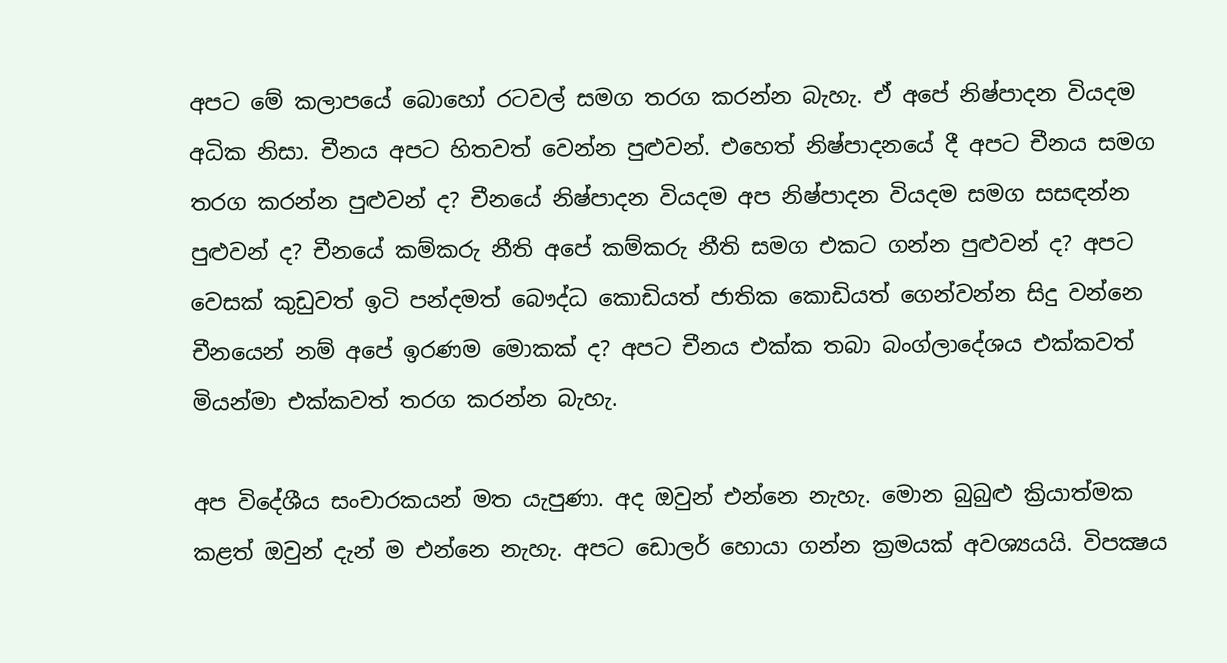අපට මේ කලාපයේ බොහෝ රටවල් සමග තරග කරන්න බැහැ. ඒ අපේ නිෂ්පාදන වියදම අධික නිසා. චීනය අපට හිතවත් වෙන්න පුළුවන්. එහෙත් නිෂ්පාදනයේ දී අපට චීනය සමග තරග කරන්න පුළුවන් ද? චීනයේ නිෂ්පාදන වියදම අප නිෂ්පාදන වියදම සමග සසඳන්න පුළුවන් ද? චීනයේ කම්කරු නීති අපේ කම්කරු නීති සමග එකට ගන්න පුළුවන් ද? අපට වෙසක් කුඩුවත් ඉටි පන්දමත් බෞද්ධ කොඩියත් ජාතික කොඩියත් ගෙන්වන්න සිදු වන්නෙ චීනයෙන් නම් අපේ ඉරණම මොකක් ද? අපට චීනය එක්ක තබා බංග්ලාදේශය එක්කවත් මියන්මා එක්කවත් තරග කරන්න බැහැ.

අප විදේශීය සංචාරකයන් මත යැපුණා. අද ඔවුන් එන්නෙ නැහැ. මොන බුබුළු ක්‍රියාත්මක කළත් ඔවුන් දැන් ම එන්නෙ නැහැ. අපට ඩොලර් හොයා ගන්න ක්‍රමයක් අවශ්‍යයයි. විපක්‍ෂය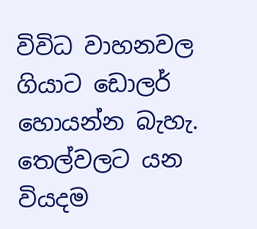විවිධ වාහනවල ගියාට ඩොලර් හොයන්න බැහැ. තෙල්වලට යන වියදම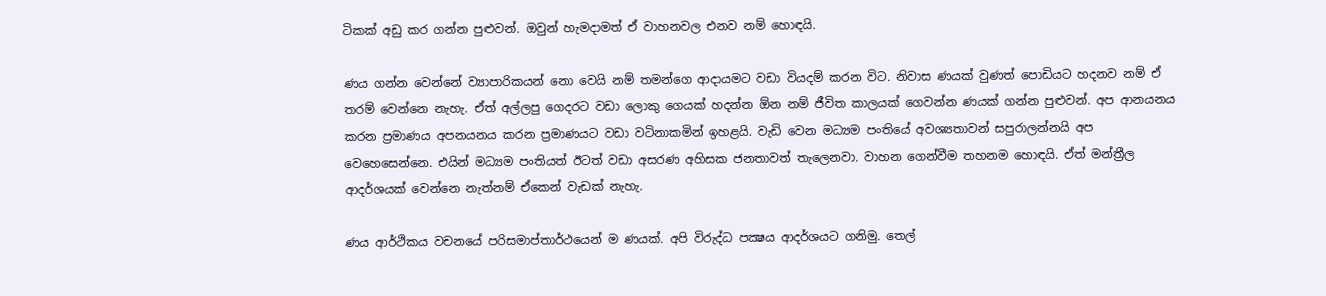ටිකක් අඩු කර ගන්න පුළුවන්. ඔවුන් හැමදාමත් ඒ වාහනවල එනව නම් හොඳයි.

ණය ගන්න වෙන්නේ ව්‍යාපාරිකයන් නො වෙයි නම් තමන්ගෙ ආදායමට වඩා වියදම් කරන විට. නිවාස ණයක් වුණත් පොඩියට හදනව නම් ඒ තරම් වෙන්නෙ නැහැ. ඒත් අල්ලපු ගෙදරට වඩා ලොකු ගෙයක් හදන්න ඕන නම් ජීවිත කාලයක් ගෙවන්න ණයක් ගන්න පුළුවන්. අප ආනයනය කරන ප්‍රමාණය අපනයනය කරන ප්‍රමාණයට වඩා වටිනාකමින් ඉහළයි. වැඩි වෙන මධ්‍යම පංතියේ අවශ්‍යතාවන් සපුරාලන්නයි අප වෙහෙසෙන්නෙ. එයින් මධ්‍යම පංතියත් ඊටත් වඩා අසරණ අහිසක ජනතාවත් තැලෙනවා. වාහන ගෙන්වීම තහනම හොඳයි. ඒත් මන්ත්‍රීල ආදර්ශයක් වෙන්නෙ නැත්නම් ඒකෙන් වැඩක් නැහැ.

ණය ආර්ථිකය වචනයේ පරිසමාප්තාර්ථයෙන් ම ණයක්. අපි විරුද්ධ පක්‍ෂය ආදර්ශයට ගනිමු. තෙල්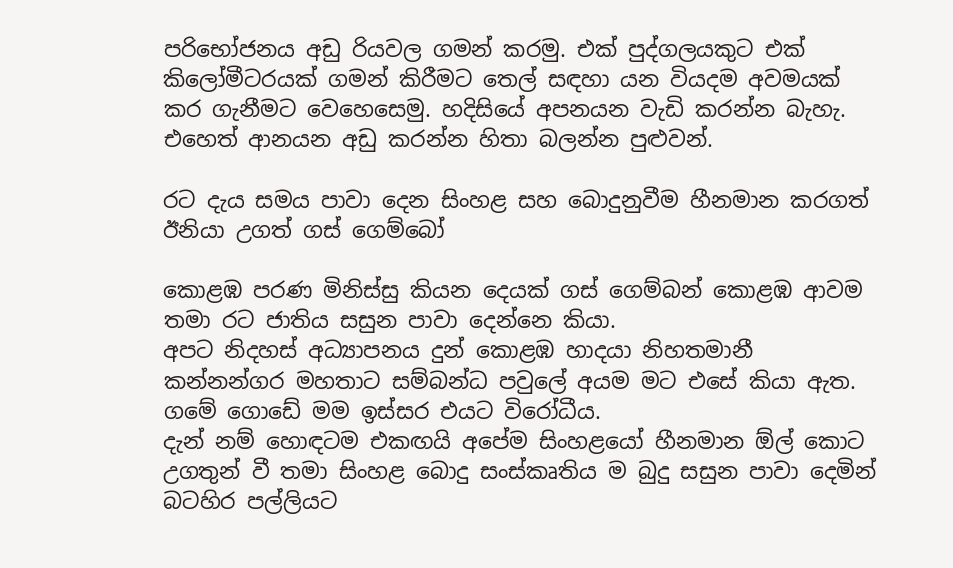පරිභෝජනය අඩු රියවල ගමන් කරමු. එක් පුද්ගලයකුට එක් කිලෝමීටරයක් ගමන් කිරීමට තෙල් සඳහා යන වියදම අවමයක් කර ගැනීමට වෙහෙසෙමු. හදිසියේ අපනයන වැඩි කරන්න බැහැ. එහෙත් ආනයන අඩු කරන්න හිතා බලන්න පුළුවන්.

රට දැය සමය පාවා දෙන සිංහළ සහ බොදුනුවීම හීනමාන කරගත් ඊනියා උගත් ගස් ගෙම්බෝ

කොළඹ පරණ මිනිස්සු කියන දෙයක් ගස් ගෙම්බන් කොළඹ ආවම තමා රට ජාතිය සසුන පාවා දෙන්නෙ කියා.
අපට නිදහස් අධ්‍යාපනය දුන් කොළඹ හාදයා නිහතමානී කන්නන්ගර මහතාට සම්බන්ධ පවුලේ අයම මට එසේ කියා ඇත.
ගමේ ගොඩේ මම ඉස්සර එයට විරෝධීය.
දැන් නම් හොඳටම එකඟයි අපේම සිංහළයෝ හීනමාන ඕල් කොට උගතුන් වී තමා සිංහළ බොදු සංස්කෘතිය ම බුදු සසුන පාවා දෙමින් බටහිර පල්ලියට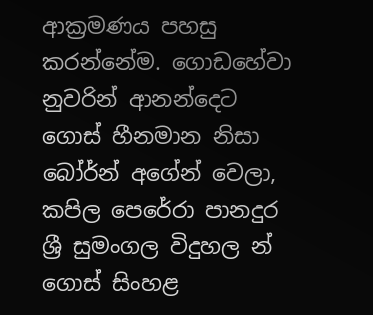ආක්‍රමණය පහසු කරන්නේම. ගොඩහේවා නුවරින් ආනන්දෙට ගොස් හීනමාන නිසා බෝර්න් අගේන් වෙලා, කපිල පෙරේරා පානදුර ශ්‍රී සුමංගල විදුහල න් ගොස් සිංහළ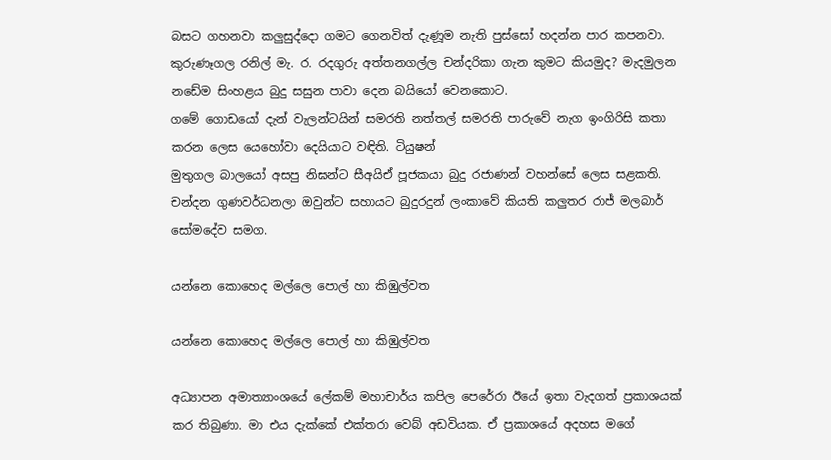බසට ගහනවා කලුසුද්දො ගමට ගෙනවිත් දැණූම නැති පුස්සෝ හදන්න පාර කපනවා. කුරුණෑගල රනිල් මැ. ර. රදගුරු අත්තනගල්ල චන්දරිකා ගැන කුමට කියමුද? මැදමුලන නඩේම සිංහළය බුදු සසුන පාවා දෙන බයියෝ වෙනකොට.
ගමේ ගොඩයෝ දැන් වැලන්ටයින් සමරති නත්තල් සමරති පාරුවේ නැග ඉංගිරිසි කතා කරන ලෙස යෙහෝවා දෙයියාට වඳිති. ටියුෂන්
මුතුගල බාලයෝ අසපු නිඝන්ට සීඅයිඒ පූජකයා බුදු රජාණන් වහන්සේ ලෙස සළකති.
චන්දන ගුණවර්ධනලා ඔවුන්ට සහායට බුදුරදුන් ලංකාවේ කියති කලුතර රාජ් මලබාර් සෝමදේව සමග.

යන්නෙ කොහෙද මල්ලෙ පොල් හා කිඹුල්වත

යන්නෙ කොහෙද මල්ලෙ පොල් හා කිඹුල්වත

අධ්‍යාපන අමාත්‍යාංශයේ ලේකම් මහාචාර්ය කපිල පෙරේරා ඊයේ ඉතා වැදගත් ප්‍රකාශයක් කර තිබුණා. මා එය දැක්කේ එක්තරා වෙබ් අඩවියක. ඒ ප්‍රකාශයේ අදහස මගේ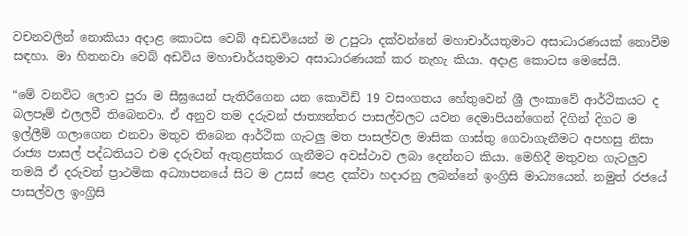වචනවලින් නොකියා අදාළ කොටස වෙබ් අඩඩවියෙන් ම උපුටා දක්වන්නේ මහාචාර්යතුමාට අසාධාරණයක් නොවීම සඳහා. මා හිතනවා වෙබ් අඩවිය මහාචාර්යතුමාට අසාධාරණයක් කර නැහැ කියා. අදාළ කොටස මෙසේයි.

“මේ වනවිට ලොව පුරා ම සීඝ්‍රයෙන් පැතිරීගෙන යන කොවිඩ් 19 වසංගතය හේතුවෙන් ශ්‍රී ලංකාවේ ආර්ථිකයට ද බලපෑම් එලලවී තිබෙනවා. ඒ අනුව තම දරුවන් ජාත්‍යන්තර පාසල්වලට යවන දෙමාපියන්ගෙන් දිගින් දිගට ම ඉල්ලීම් ගලාගෙන එනවා මතුව තිබෙන ආර්ථික ගැටලු මත පාසල්වල මාසික ගාස්තු ගෙවාගැනීමට අපහසු නිසා රාජ්‍ය පාසල් පද්ධතියට එම දරුවන් ඇතුළත්කර ගැනීමට අවස්ථාව ලබා දෙන්නට කියා. මෙහිදී මතුවන ගැටලුව තමයි ඒ දරුවන් ප්‍රාථමික අධ්‍යාපනයේ සිට ම උසස් පෙළ දක්වා හදාරනු ලබන්නේ ඉංග්‍රිසි මාධ්‍යයෙන්. නමුත් රජයේ පාසල්වල ඉංග්‍රිසි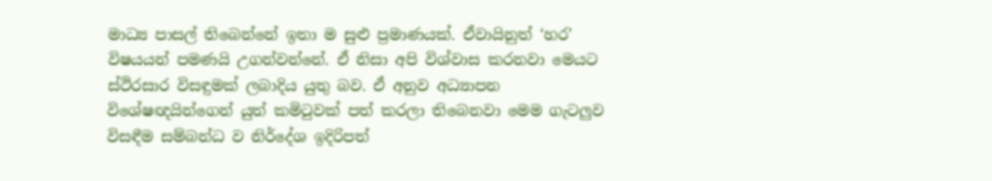මාධ්‍ය පාසල් තිබෙන්නේ ඉතා ම සුළු ප්‍රමාණයක්. ඒවායිනුත් ‘හර’ විෂයයන් පමණයි උගන්වන්නේ. ඒ නිසා අපි විශ්වාස කරනවා මෙයට ස්ථිරසාර විසඳුමක් ලබාදිය යුතු බව. ඒ අනුව අධ්‍යාපන විශේෂඥයින්ගෙන් යුත් කමිටුවක් පත් කරලා තිබෙනවා මෙම ගැටලුව විසඳීම සම්බන්ධ ව නිර්දේශ ඉදිරිපත්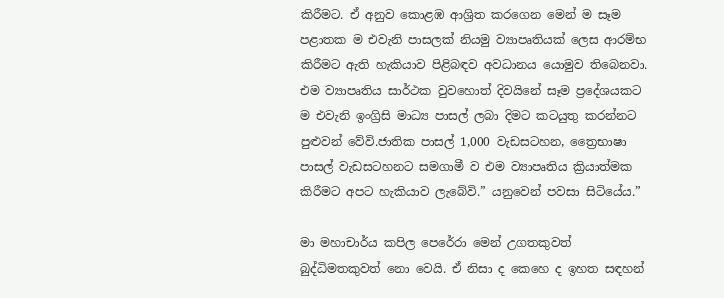කිරීමට. ඒ අනුව කොළඹ ආශ්‍රිත කරගෙන මෙන් ම සෑම පළාතක ම එවැනි පාසලක් නියමු ව්‍යාපෘතියක් ලෙස ආරම්භ කිරීමට ඇති හැකියාව පිළිබඳව අවධානය යොමුව තිබෙනවා. එම ව්‍යාපෘතිය සාර්ථක වුවහොත් දිවයිනේ සෑම ප්‍රදේශයකට ම එවැනි ඉංග්‍රිසි මාධ්‍ය පාසල් ලබා දිමට කටයුතු කරන්නට පුළුවන් වේවි.ජාතික පාසල් 1,000 වැඩසටහන, ත්‍රෛභාෂා පාසල් වැඩසටහනට සමගාමී ව එම ව්‍යාපෘතිය ක්‍රියාත්මක කිරීමට අපට හැකියාව ලැබේවි.” යනුවෙන් පවසා සිටියේය.”

මා මහාචාර්ය කපිල පෙරේරා මෙන් උගතකුවත් බුද්ධිමතකුවත් නො වෙයි. ඒ නිසා ද කෙහෙ ද ඉහත සඳහන්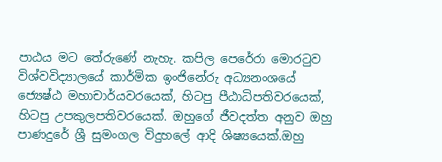පාඨය මට තේරුණේ නැහැ. කපිල පෙරේරා මොරටුව විශ්වවිද්‍යාලයේ කාර්මික ඉංජිනේරු අධ්‍යනංශයේ ජ්‍යෙෂ්ඨ මහාචාර්යවරයෙක්, හිටපු පීඨාධිපතිවරයෙක්, හිටපු උපකුලපතිවරයෙක්. ඔහුගේ ජීවදත්ත අනුව ඔහු පාණදුරේ ශ්‍රී සුමංගල විදුහලේ ආදි ශිෂ්‍යයෙක්.ඔහු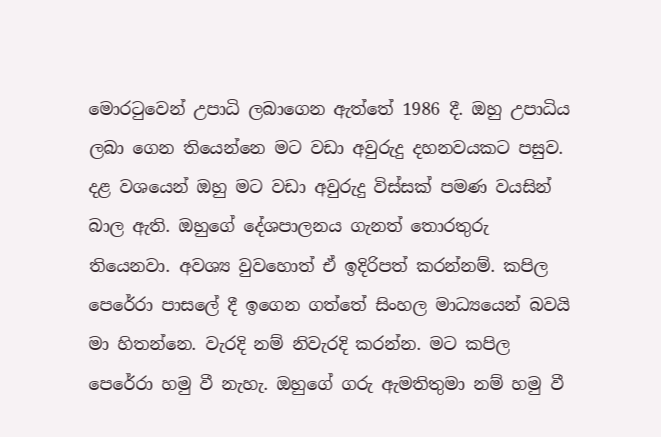මොරටුවෙන් උපාධි ලබාගෙන ඇත්තේ 1986 දී. ඔහු උපාධිය ලබා ගෙන තියෙන්නෙ මට වඩා අවුරුදු දහනවයකට පසුව. දළ වශයෙන් ඔහු මට වඩා අවුරුදු විස්සක් පමණ වයසින් බාල ඇති. ඔහුගේ දේශපාලනය ගැනත් තොරතුරු තියෙනවා. අවශ්‍ය වුවහොත් ඒ ඉදිරිපත් කරන්නම්. කපිල පෙරේරා පාසලේ දී ඉගෙන ගත්තේ සිංහල මාධ්‍යයෙන් බවයි මා හිතන්නෙ. වැරදි නම් නිවැරදි කරන්න. මට කපිල පෙරේරා හමු වී නැහැ. ඔහුගේ ගරු ඇමතිතුමා නම් හමු වී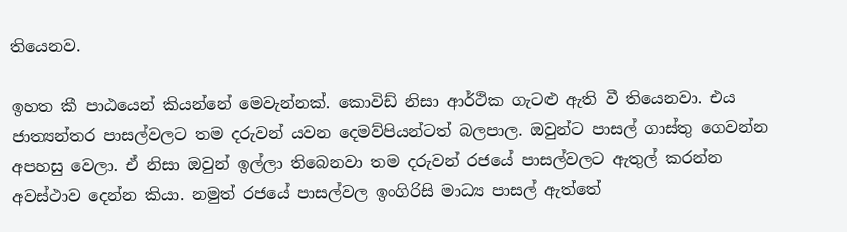තියෙනව.

ඉහත කී පාඨයෙන් කියන්නේ මෙවැන්නක්. කොවිඩ් නිසා ආර්ථික ගැටළු ඇති වී තියෙනවා. එය ජාත්‍යන්තර පාසල්වලට තම දරුවන් යවන දෙමව්පියන්ටත් බලපාල. ඔවුන්ට පාසල් ගාස්තු ගෙවන්න අපහසු වෙලා. ඒ නිසා ඔවුන් ඉල්ලා තිබෙනවා තම දරුවන් රජයේ පාසල්වලට ඇතුල් කරන්න අවස්ථාව දෙන්න කියා. නමුත් රජයේ පාසල්වල ඉංගිරිසි මාධ්‍ය පාසල් ඇත්තේ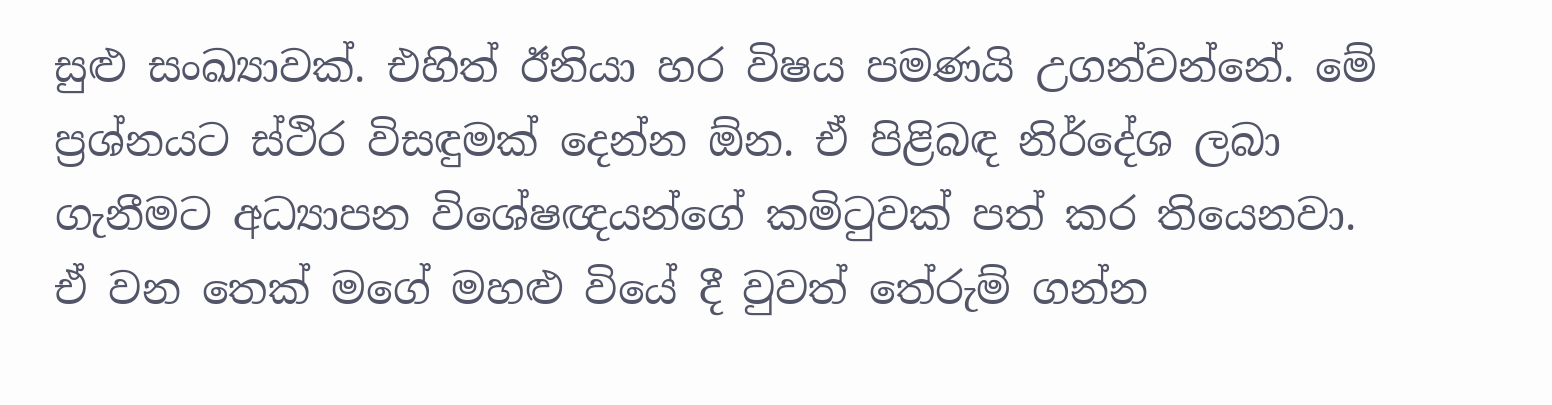සුළු සංඛ්‍යාවක්. එහිත් ඊනියා හර විෂය පමණයි උගන්වන්නේ. මේ ප්‍රශ්නයට ස්ථිර විසඳුමක් දෙන්න ඕන. ඒ පිළිබඳ නිර්දේශ ලබා ගැනීමට අධ්‍යාපන විශේෂඥයන්ගේ කමිටුවක් පත් කර තියෙනවා. ඒ වන තෙක් මගේ මහළු වියේ දී වුවත් තේරුම් ගන්න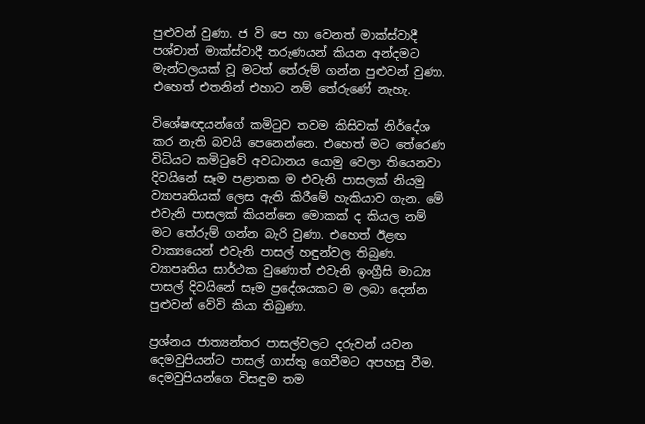පුළුවන් වුණා. ජ වි පෙ හා වෙනත් මාක්ස්වාදී පශ්චාත් මාක්ස්වාදී තරුණයන් කියන අන්දමට මැන්ටලයක් වූ මටත් තේරුම් ගන්න පුළුවන් වුණා. එහෙත් එතනින් එහාට නම් තේරුණේ නැහැ.

විශේෂඥයන්ගේ කමිටුව තවම කිසිවක් නිර්දේශ කර නැති බවයි පෙනෙන්නෙ. එහෙත් මට තේරෙණ විධියට කමිටුවේ අවධානය යොමු වෙලා තියෙනවා දිවයිනේ සෑම පළාතක ම එවැනි පාසලක් නියමු ව්‍යාපෘතියක් ලෙස ඇති කිරීමේ හැකියාව ගැන. මේ එවැනි පාසලක් කියන්නෙ මොකක් ද කියල නම් මට තේරුම් ගන්න බැරි වුණා. එහෙත් ඊළඟ වාක්‍යයෙන් එවැනි පාසල් හඳුන්වල තිබුණ. ව්‍යාපෘතිය සාර්ථක වුණොත් එවැනි ඉංග්‍රීසි මාධ්‍ය පාසල් දිවයිනේ සෑම ප්‍රදේශයකට ම ලබා දෙන්න පුළුවන් වේවි කියා තිබුණා.

ප්‍රශ්නය ජාත්‍යන්තර පාසල්වලට දරුවන් යවන දෙමවුපියන්ට පාසල් ගාස්තු ගෙවීමට අපහසු වීම. දෙමවුපියන්ගෙ විසඳුම තම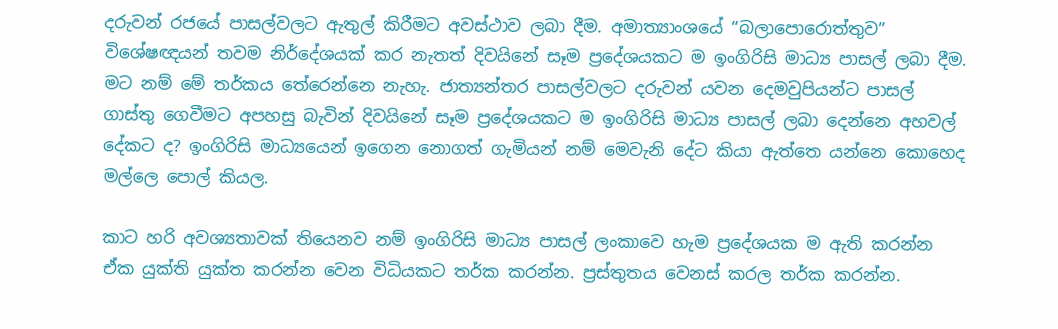දරුවන් රජයේ පාසල්වලට ඇතුල් කිරීමට අවස්ථාව ලබා දීම. අමාත්‍යාංශයේ “බලාපොරොත්තුව” විශේෂඥයන් තවම නිර්දේශයක් කර නැතත් දිවයිනේ සෑම ප්‍රදේශයකට ම ඉංගිරිසි මාධ්‍ය පාසල් ලබා දීම. මට නම් මේ තර්කය තේරෙන්නෙ නැහැ. ජාත්‍යන්තර පාසල්වලට දරුවන් යවන දෙමවුපියන්ට පාසල් ගාස්තු ගෙවීමට අපහසු බැවින් දිවයිනේ සෑම ප්‍රදේශයකට ම ඉංගිරිසි මාධ්‍ය පාසල් ලබා දෙන්නෙ අහවල් දේකට ද? ඉංගිරිසි මාධ්‍යයෙන් ඉගෙන නොගත් ගැමියන් නම් මෙවැනි දේට කියා ඇත්තෙ යන්නෙ කොහෙද මල්ලෙ පොල් කියල.

කාට හරි අවශ්‍යතාවක් තියෙනව නම් ඉංගිරිසි මාධ්‍ය පාසල් ලංකාවෙ හැම ප්‍රදේශයක ම ඇති කරන්න ඒක යුක්ති යුක්ත කරන්න වෙන විධියකට තර්ක කරන්න. ප්‍රස්තුතය වෙනස් කරල තර්ක කරන්න.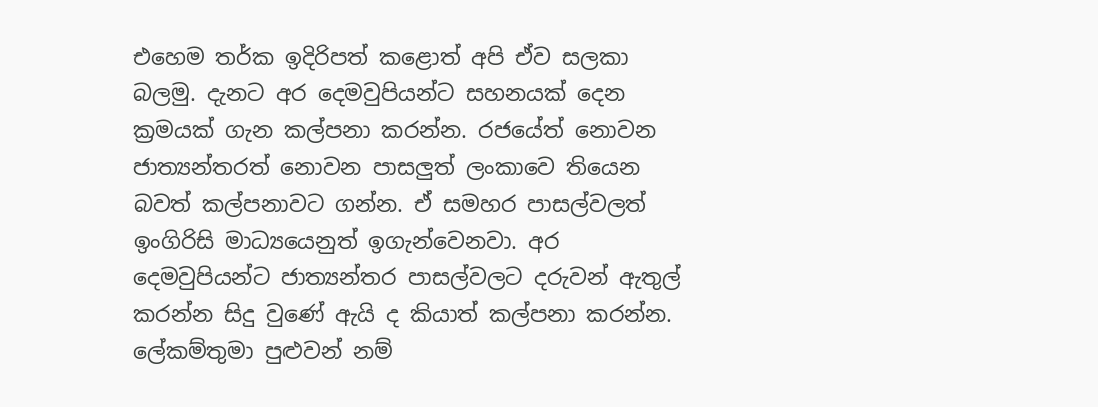එහෙම තර්ක ඉදිරිපත් කළොත් අපි ඒව සලකා බලමු. දැනට අර දෙමවුපියන්ට සහනයක් දෙන ක්‍රමයක් ගැන කල්පනා කරන්න. රජයේත් නොවන ජාත්‍යන්තරත් නොවන පාසලුත් ලංකාවෙ තියෙන බවත් කල්පනාවට ගන්න. ඒ සමහර පාසල්වලත් ඉංගිරිසි මාධ්‍යයෙනුත් ඉගැන්වෙනවා. අර දෙමවුපියන්ට ජාත්‍යන්තර පාසල්වලට දරුවන් ඇතුල් කරන්න සිදු වුණේ ඇයි ද කියාත් කල්පනා කරන්න. ලේකම්තුමා පුළුවන් නම්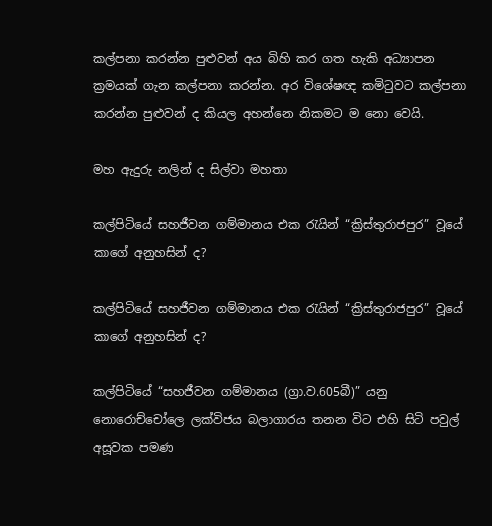කල්පනා කරන්න පුළුවන් අය බිහි කර ගත හැකි අධ්‍යාපන ක්‍රමයක් ගැන කල්පනා කරන්න. අර විශේෂඥ කමිටුවට කල්පනා කරන්න පුළුවන් ද කියල අහන්නෙ නිකමට ම නො වෙයි.

මහ ඇදුරු නලින් ද සිල්වා මහතා

කල්පිටියේ සහජීවන ගම්මානය එක රැයින් “ක්‍රිස්තුරාජපුර” වූයේ කාගේ අනුහසින් ද?

කල්පිටියේ සහජීවන ගම්මානය එක රැයින් “ක්‍රිස්තුරාජපුර” වූයේ කාගේ අනුහසින් ද?

කල්පිටියේ “සහජීවන ගම්මානය (ග්‍රා.ව.605බී)” යනු නොරොච්චෝලෙ ලක්විජය බලාගාරය තනන විට එහි සිටි පවුල් අසූවක පමණ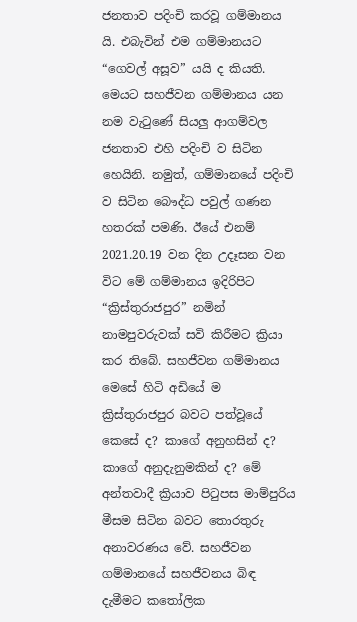ජනතාව පදිංචි කරවූ ගම්මානය යි. එබැවින් එම ගම්මානයට “ගෙවල් අසූව” යයි ද කියති. මෙයට සහජීවන ගම්මානය යන නම වැටුණේ සියලු ආගම්වල ජනතාව එහි පදිංචි ව සිටින හෙයිනි. නමුත්, ගම්මානයේ පදිංචි ව සිටින බෞද්ධ පවුල් ගණන හතරක් පමණි. ඊයේ එනම් 2021.20.19 වන දින උදෑසන වන විට මේ ගම්මානය ඉදිරිපිට “ක්‍රිස්තුරාජපුර” නමින් නාමපුවරුවක් සවි කිරීමට ක්‍රියා කර තිබේ. සහජීවන ගම්මානය මෙසේ හිටි අඩියේ ම ක්‍රිස්තුරාජපුර බවට පත්වූයේ කෙසේ ද? කාගේ අනුහසින් ද? කාගේ අනුදැනුමකින් ද? මේ අන්තවාදී ක්‍රියාව පිටුපස මාම්පුරිය මීසම සිටින බවට තොරතුරු අනාවරණය වේ. සහජීවන ගම්මානයේ සහජීවනය බිඳ දැමීමට කතෝලික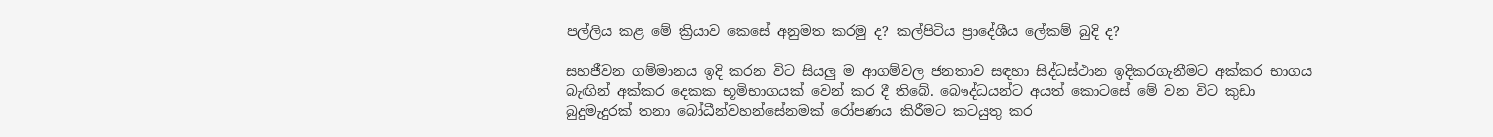පල්ලිය කළ මේ ක්‍රියාව කෙසේ අනුමත කරමු ද? කල්පිටිය ප්‍රාදේශීය ලේකම් බුදි ද?

සහජීවන ගම්මානය ඉදි කරන විට සියලු ම ආගම්වල ජනතාව සඳහා සිද්ධස්ථාන ඉදිකරගැනීමට අක්කර භාගය බැඟින් අක්කර දෙකක භූමිභාගයක් වෙන් කර දී තිබේ. බෞද්ධයන්ට අයත් කොටසේ මේ වන විට කුඩා බුදුමැදුරක් තනා බෝධීන්වහන්සේනමක් රෝපණය කිරීමට කටයුතු කර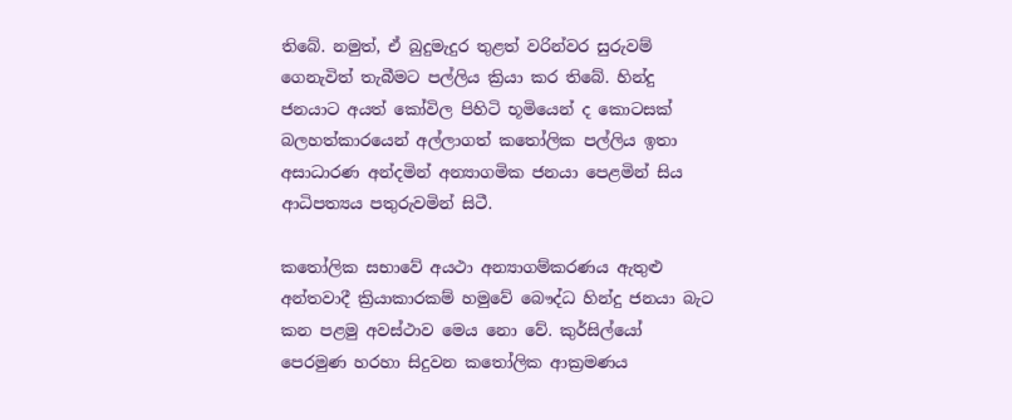තිබේ. නමුත්, ඒ බුදුමැදුර තුළත් වරින්වර සුරුවම් ගෙනැවිත් තැබීමට පල්ලිය ක්‍රියා කර තිබේ. හින්දු ජනයාට අයත් කෝවිල පිහිටි භූමියෙන් ද කොටසක් බලහත්කාරයෙන් අල්ලාගත් කතෝලික පල්ලිය ඉතා අසාධාරණ අන්දමින් අන්‍යාගමික ජනයා පෙළමින් සිය ආධිපත්‍යය පතුරුවමින් සිටී.

කතෝලික සභාවේ අයථා අන්‍යාගම්කරණය ඇතුළු අන්තවාදී ක්‍රියාකාරකම් හමුවේ බෞද්ධ හින්දු ජනයා බැට කන පළමු අවස්ථාව මෙය නො වේ. කුර්සිල්යෝ පෙරමුණ හරහා සිදුවන කතෝලික ආක්‍රමණය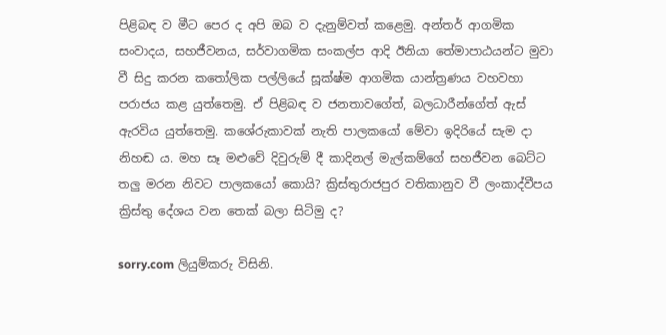පිළිබඳ ව මීට පෙර ද අපි ඔබ ව දැනුම්වත් කළෙමු. අන්තර් ආගමික සංවාදය, සහජීවනය, සර්වාගමික සංකල්ප ආදි ඊනියා තේමාපාඨයන්ට මුවා වී සිදු කරන කතෝලික පල්ලියේ සූක්ෂ්ම ආගමික යාන්ත්‍රණය වහවහා පරාජය කළ යුත්තෙමු. ඒ පිළිබඳ ව ජනතාවගේත්, බලධාරීන්ගේත් ඇස් ඇරවිය යුත්තෙමු. කශේරුකාවක් නැති පාලකයෝ මේවා ඉදිරියේ සැම දා නිහඬ ය. මහ සෑ මළුවේ දිවුරුම් දී කාදිනල් මැල්කම්ගේ සහජීවන බෙට්ට තලු මරන නිවට පාලකයෝ කොයි? ක්‍රිස්තුරාජපුර වතිකානුව වී ලංකාද්වීපය ක්‍රිස්තු දේශය වන තෙක් බලා සිටිමු ද?

sorry.com ලියුම්කරු විසිනි.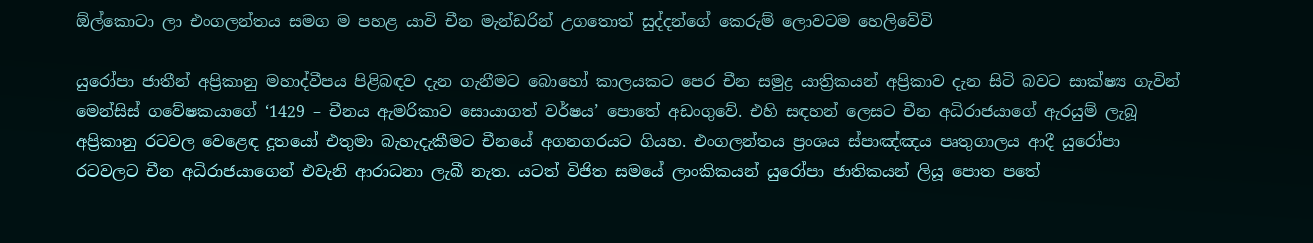ඕල්කොටා ලා එංගලන්තය සමග ම පහළ යාවි චීන මැන්ඩරින් උගතොත් සුද්දන්ගේ කෙරුම් ලොවටම හෙලිවේවි

යුරෝපා ජාතීන් අප්‍රිකානු මහාද්වීපය පිළිබඳව දැන ගැනීමට බොහෝ කාලයකට පෙර චීන සමුද්‍ර යාත්‍රිකයන් අප්‍රිකාව දැන සිටි බවට සාක්ෂ්‍ය ගැවින් මෙන්සිස් ගවේෂකයාගේ ‘1429 – චීනය ඇමරිකාව සොයාගත් වර්ෂය’ පොතේ අඩංගුවේ. එහි සඳහන් ලෙසට චීන අධිරාජයාගේ ඇරයුම් ලැබූ අප්‍රිකානු රටවල වෙළෙඳ දූතයෝ එතුමා බැහැදැකීමට චීනයේ අගනගරයට ගියහ. එංගලන්තය ප්‍රංශය ස්පාඤ්ඤය පෘතුගාලය ආදී යුරෝපා රටවලට චීන අධිරාජයාගෙන් එවැනි ආරාධනා ලැබී නැත. යටත් විජිත සමයේ ලාංකිකයන් යුරෝපා ජාතිකයන් ලියූ පොත පතේ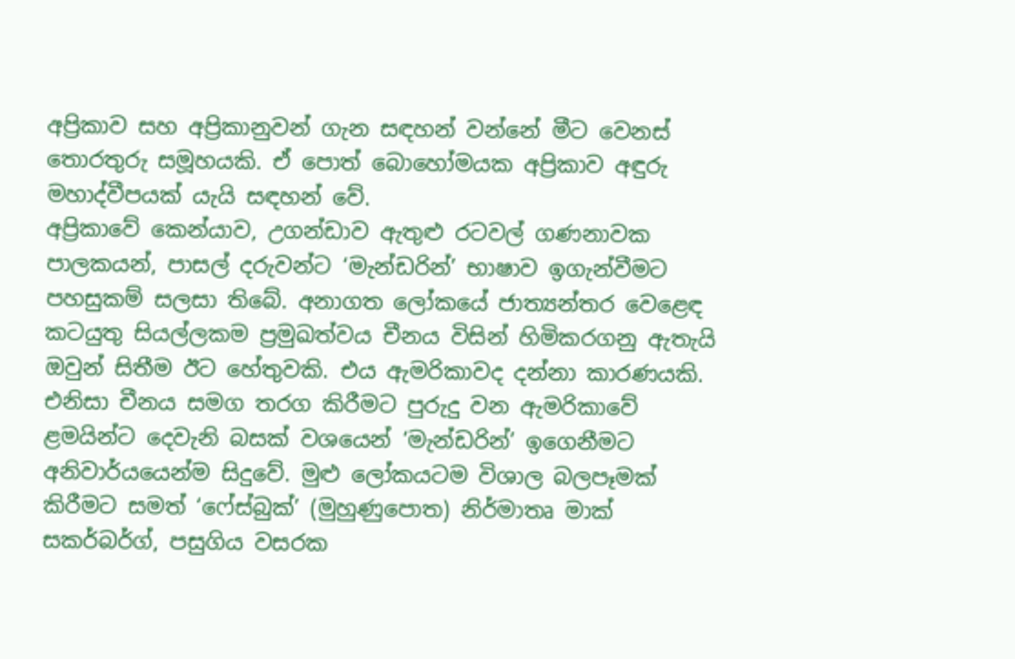අප්‍රිකාව සහ අප්‍රිකානුවන් ගැන සඳහන් වන්නේ මීට වෙනස් තොරතුරු සමූහයකි. ඒ පොත් බොහෝමයක අප්‍රිකාව අඳුරු මහාද්වීපයක් යැයි සඳහන් වේ.
අප්‍රිකාවේ කෙන්යාව, උගන්ඩාව ඇතුළු රටවල් ගණනාවක පාලකයන්, පාසල් දරුවන්ට ‘මැන්ඩරින්’ භාෂාව ඉගැන්වීමට පහසුකම් සලසා තිබේ. අනාගත ලෝකයේ ජාත්‍යන්තර වෙළෙඳ කටයුතු සියල්ලකම ප්‍රමුඛත්වය චීනය විසින් හිමිකරගනු ඇතැයි ඔවුන් සිතීම ඊට හේතුවකි. එය ඇමරිකාවද දන්නා කාරණයකි. එනිසා චීනය සමග තරග කිරීමට පුරුදු වන ඇමරිකාවේ ළමයින්ට දෙවැනි බසක් වශයෙන් ‘මැන්ඩරින්’ ඉගෙනීමට අනිවාර්යයෙන්ම සිදුවේ. මුළු ලෝකයටම විශාල බලපෑමක් කිරීමට සමත් ‘ෆේස්බුක්’ (මුහුණුපොත) නිර්මාතෘ මාක් සකර්බර්ග්, පසුගිය වසරක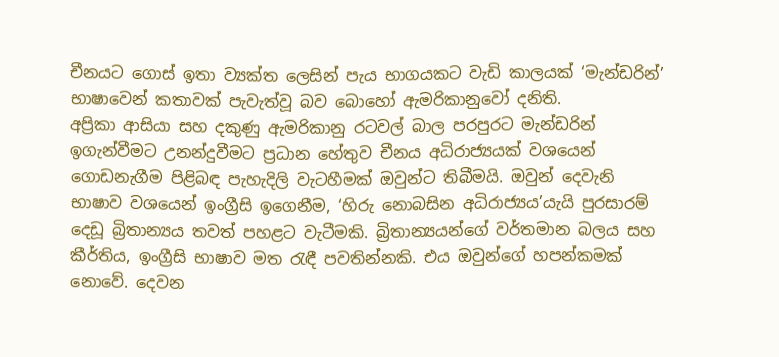චීනයට ගොස් ඉතා ව්‍යක්ත ලෙසින් පැය භාගයකට වැඩි කාලයක් ‘මැන්ඩරින්’ භාෂාවෙන් කතාවක් පැවැත්වූ බව බොහෝ ඇමරිකානුවෝ දනිති.
අප්‍රිකා ආසියා සහ දකුණු ඇමරිකානු රටවල් බාල පරපුරට මැන්ඩරින් ඉගැන්වීමට උනන්දුවීමට ප්‍රධාන හේතුව චීනය අධිරාජ්‍යයක් වශයෙන් ගොඩනැගීම පිළිබඳ පැහැදිලි වැටහීමක් ඔවුන්ට තිබීමයි. ඔවුන් දෙවැනි භාෂාව වශයෙන් ඉංග්‍රීසි ඉගෙනීම, ‘හිරු නොබසින අධිරාජ්‍යය’යැයි පුරසාරම් දෙඩූ බ්‍රිතාන්‍යය තවත් පහළට වැටීමකි. බ්‍රිතාන්‍යයන්ගේ වර්තමාන බලය සහ කීර්තිය, ඉංග්‍රීසි භාෂාව මත රැඳී පවතින්නකි. එය ඔවුන්ගේ හපන්කමක් නොවේ. දෙවන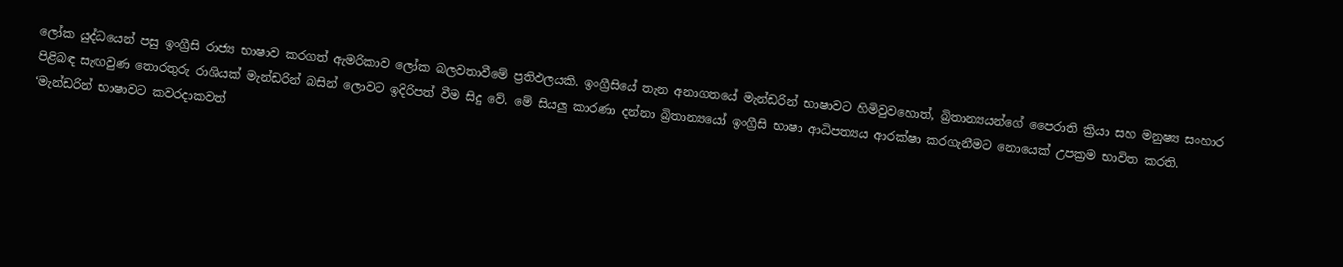ලෝක යුද්ධයෙන් පසු ඉංග්‍රීසි රාජ්‍ය භාෂාව කරගත් ඇමරිකාව ලෝක බලවතාවීමේ ප්‍රතිඵලයකි. ඉංග්‍රීසියේ තැන අනාගතයේ මැන්ඩරින් භාෂාවට හිමිවුවහොත්, බ්‍රිතාන්‍යයන්ගේ පෛරාති ක්‍රියා සහ මනුෂ්‍ය සංහාර පිළිබඳ සැඟවුණ තොරතුරු රාශියක් මැන්ඩරින් බසින් ලොවට ඉදිරිපත් වීම සිදු වේ. මේ සියලු කාරණා දන්නා බ්‍රිතාන්‍යයෝ ඉංග්‍රීසි භාෂා ආධිපත්‍යය ආරක්ෂා කරගැනීමට නොයෙක් උපක්‍රම භාවිත කරති.
‘මැන්ඩරින් භාෂාවට කවරදාකවත්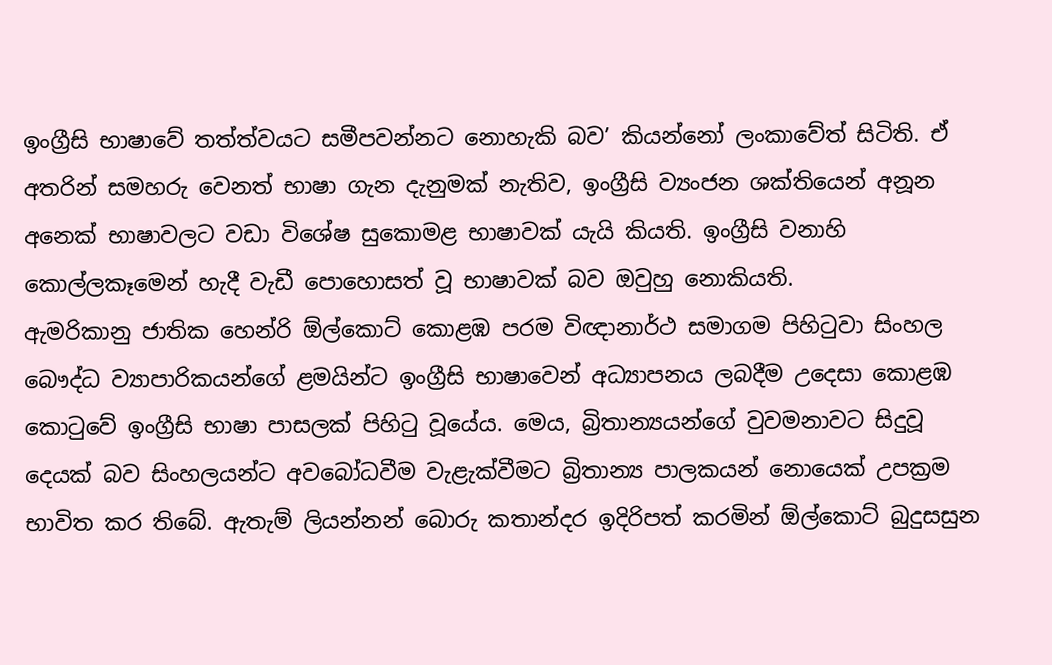ඉංග්‍රීසි භාෂාවේ තත්ත්වයට සමීපවන්නට නොහැකි බව’ කියන්නෝ ලංකාවේත් සිටිති. ඒ අතරින් සමහරු වෙනත් භාෂා ගැන දැනුමක් නැතිව, ඉංග්‍රීසි ව්‍යංජන ශක්තියෙන් අනූන අනෙක් භාෂාවලට වඩා විශේෂ සුකොමළ භාෂාවක් යැයි කියති. ඉංග්‍රීසි වනාහි කොල්ලකෑමෙන් හැදී වැඩී පොහොසත් වූ භාෂාවක් බව ඔවුහු නොකියති.
ඇමරිකානු ජාතික හෙන්රි ඕල්කොට් කොළඹ පරම විඥානාර්ථ සමාගම පිහිටුවා සිංහල බෞද්ධ ව්‍යාපාරිකයන්ගේ ළමයින්ට ඉංග්‍රීසි භාෂාවෙන් අධ්‍යාපනය ලබදීම උදෙසා කොළඹ කොටුවේ ඉංග්‍රීසි භාෂා පාසලක් පිහිටු වූයේය. මෙය, බ්‍රිතාන්‍යයන්ගේ වුවමනාවට සිදුවූ දෙයක් බව සිංහලයන්ට අවබෝධවීම වැළැක්වීමට බ්‍රිතාන්‍ය පාලකයන් නොයෙක් උපක්‍රම භාවිත කර තිබේ. ඇතැම් ලියන්නන් බොරු කතාන්දර ඉදිරිපත් කරමින් ඕල්කොට් බුදුසසුන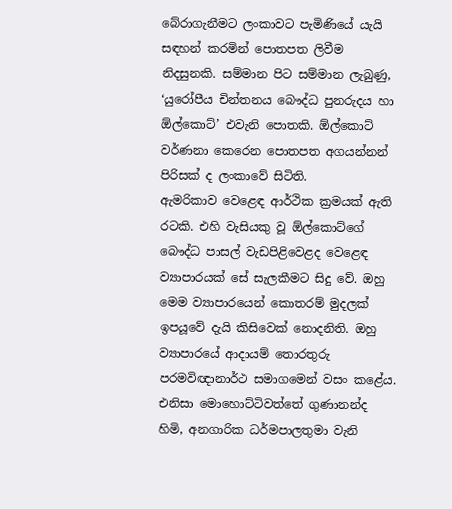බේරාගැනීමට ලංකාවට පැමිණියේ යැයි සඳහන් කරමින් පොතපත ලිවීම නිදසුනකි. සම්මාන පිට සම්මාන ලැබුණු, ‘යුරෝපීය චින්තනය බෞද්ධ පුනරුදය හා ඕල්කොට්’ එවැනි පොතකි. ඕල්කොට් වර්ණනා කෙරෙන පොතපත අගයන්නන් පිරිසක් ද ලංකාවේ සිටිති.
ඇමරිකාව වෙළෙඳ ආර්ථික ක්‍රමයක් ඇති රටකි. එහි වැසියකු වූ ඕල්කොට්ගේ බෞද්ධ පාසල් වැඩපිළිවෙළද වෙළෙඳ ව්‍යාපාරයක් සේ සැලකීමට සිදු වේ. ඔහු මෙම ව්‍යාපාරයෙන් කොතරම් මුදලක් ඉපයූවේ දැයි කිසිවෙක් නොදනිති. ඔහු ව්‍යාපාරයේ ආදායම් තොරතුරු පරමවිඥානාර්ථ සමාගමෙන් වසං කළේය. එනිසා මොහොට්ටිවත්තේ ගුණානන්ද හිමි, අනගාරික ධර්මපාලතුමා වැනි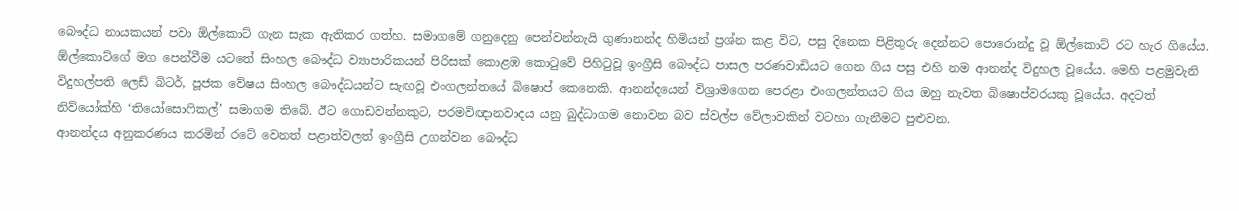බෞද්ධ නායකයන් පවා ඕල්කොට් ගැන සැක ඇතිකර ගත්හ. සමාගමේ ගනුදෙනු පෙන්වන්නැයි ගුණානන්ද හිමියන් ප්‍රශ්න කළ විට, පසු දිනෙක පිළිතුරු දෙන්නට පොරොන්දු වූ ඕල්කොට් රට හැර ගියේය.
ඕල්කොට්ගේ මග පෙන්වීම යටතේ සිංහල බෞද්ධ ව්‍යාපාරිකයන් පිරිසක් කොළඹ කොටුවේ පිහිටුවූ ඉංග්‍රීසි බෞද්ධ පාසල පරණවාඩියට ගෙන ගිය පසු එහි නම ආනන්ද විදුහල වූයේය. මෙහි පළමුවැනි විදුහල්පති ලෙඩ් බිටර්, පූජක වේෂය සිංහල බෞද්ධයන්ට සැඟවූ එංගලන්තයේ බිෂොප් කෙනෙකි. ආනන්දයෙන් විශ්‍රාමගෙන පෙරළා එංගලන්තයට ගිය ඔහු නැවත බිෂොප්වරයකු වූයේය. අදටත් නිව්යෝක්හි ‘තියෝසොෆිකල්’ සමාගම තිබේ. ඊට ගොඩවන්නකුට, පරමවිඥානවාදය යනු බුද්ධාගම නොවන බව ස්වල්ප වේලාවකින් වටහා ගැනීමට පුළුවන.
ආනන්දය අනුකරණය කරමින් රටේ වෙනත් පළාත්වලත් ඉංග්‍රීසි උගන්වන බෞද්ධ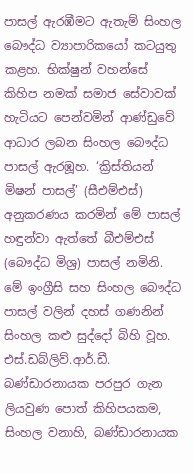පාසල් ඇරඹීමට ඇතැම් සිංහල බෞද්ධ ව්‍යාපාරිකයෝ කටයුතු කළහ. භික්ෂුන් වහන්සේ කිහිප නමක් සමාජ සේවාවක් හැටියට පෙන්වමින් ආණ්ඩුවේ ආධාර ලබන සිංහල බෞද්ධ පාසල් ඇරඹූහ. ‘ක්‍රිස්තියන් මිෂන් පාසල්’ (සීඑම්එස්) අනුකරණය කරමින් මේ පාසල් හඳුන්වා ඇත්තේ බීඑම්එස් (බෞද්ධ මිශ්‍ර) පාසල් නමිනි. මේ ඉංග්‍රීසි සහ සිංහල බෞද්ධ පාසල් වලින් දහස් ගණනින් සිංහල කළු සුද්දෝ බිහි වූහ.
එස්.ඩබ්ලිව්.ආර්.ඩී. බණ්ඩාරනායක පරපුර ගැන ලියවුණ පොත් කිහිපයකම, සිංහල වනාහි, බණ්ඩාරනායක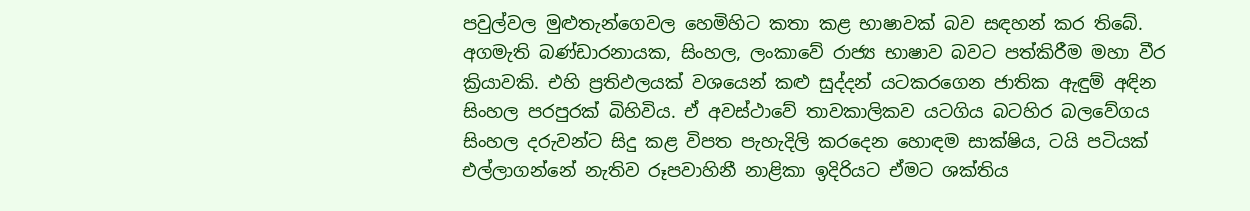පවුල්වල මුළුතැන්ගෙවල හෙමිහිට කතා කළ භාෂාවක් බව සඳහන් කර තිබේ. අගමැති බණ්ඩාරනායක, සිංහල, ලංකාවේ රාජ්‍ය භාෂාව බවට පත්කිරීම මහා වීර ක්‍රියාවකි. එහි ප්‍රතිඵලයක් වශයෙන් කළු සුද්දන් යටකරගෙන ජාතික ඇඳුම් අඳින සිංහල පරපුරක් බිහිවිය. ඒ අවස්ථාවේ තාවකාලිකව යටගිය බටහිර බලවේගය සිංහල දරුවන්ට සිදු කළ විපත පැහැදිලි කරදෙන හොඳම සාක්ෂිය, ටයි පටියක් එල්ලාගන්නේ නැතිව රූපවාහිනී නාළිකා ඉදිරියට ඒමට ශක්තිය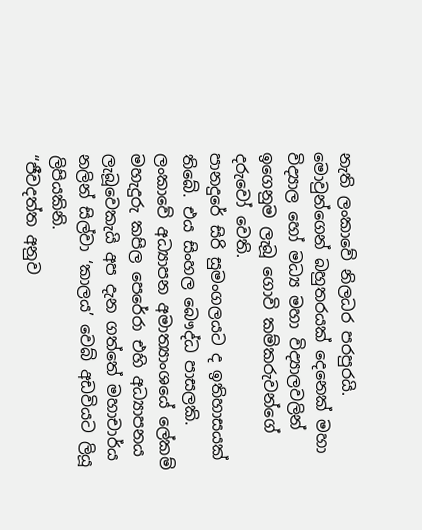නැති ලංකාවේ නිලධර පරපුරයි. මොවුන්ගෙන් බහුතරයක් දෙනෙක් මහා විද්‍යාල හෝ මධ්‍ය මහා විද්‍යාලවලින් ඉගෙනුම ලැබූ ගොවි කම්කරුවන්ගේ දරුවෝ වෙති.
පානදුරේ සිරි සුමංගලයට ද ඉතිහාසයක් තිබේ. එය සිංහල බෞද්ධ පාසලකි. ලංකාවේ අධ්‍යාපන අමාත්‍යාංශයේ ලේකම් මහැදුරු කපිල පෙරේරා එහි අධ්‍යාපනය ලැබූවෙකැයි අප දැන ගත්තේ මහාචාර්ය නලින් සිල්වා ‘කාලය’ වෙබ් අඩවියට ලියූ ලිපියකිනි.
“ජීවදත්ත අනුව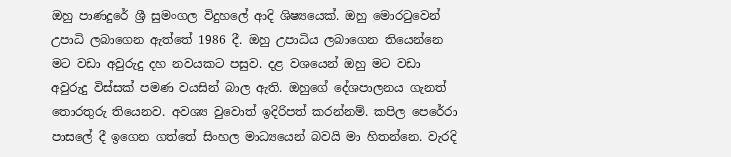ඔහු පාණදුරේ ශ්‍රී සුමංගල විදුහලේ ආදි ශිෂ්‍යයෙක්. ඔහු මොරටුවෙන් උපාධි ලබාගෙන ඇත්තේ 1986 දී. ඔහු උපාධිය ලබාගෙන තියෙන්නෙ මට වඩා අවුරුදු දහ නවයකට පසුව. දළ වශයෙන් ඔහු මට වඩා අවුරුදු විස්සක් පමණ වයසින් බාල ඇති. ඔහුගේ දේශපාලනය ගැනත් තොරතුරු තියෙනව. අවශ්‍ය වුවොත් ඉදිරිපත් කරන්නම්. කපිල පෙරේරා පාසලේ දී ඉගෙන ගත්තේ සිංහල මාධ්‍යයෙන් බවයි මා හිතන්නෙ. වැරදි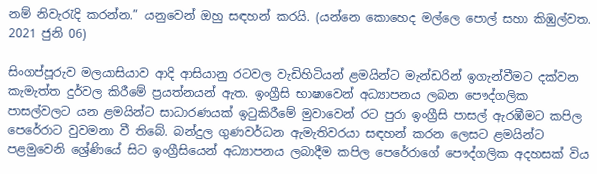නම් නිවැරැදි කරන්න.” යනුවෙන් ඔහු සඳහන් කරයි. (යන්නෙ කොහෙද මල්ලෙ පොල් සහා කිඹුල්වත. 2021 ජුනි 06)

සිංගප්පූරුව මලයාසියාව ආදි ආසියානු රටවල වැඩිහිටියන් ළමයින්ට මැන්ඩරින් ඉගැන්වීමට දක්වන කැමැත්ත දුර්වල කිරීමේ ප්‍රයත්නයන් ඇත. ඉංග්‍රීසි භාෂාවෙන් අධ්‍යාපනය ලබන පෞද්ගලික පාසල්වලට යන ළමයින්ට සාධාරණයක් ඉටුකිරීමේ මුවාවෙන් රට පුරා ඉංග්‍රීසි පාසල් ඇරඹීමට කපිල පෙරේරාට වුවමනා වී තිබේ. බන්දුල ගුණවර්ධන ඇමැතිවරයා සඳහන් කරන ලෙසට ළමයින්ට පළමුවෙනි ශ්‍රේණියේ සිට ඉංග්‍රීසියෙන් අධ්‍යාපනය ලබාදීම කපිල පෙරේරාගේ පෞද්ගලික අදහසක් විය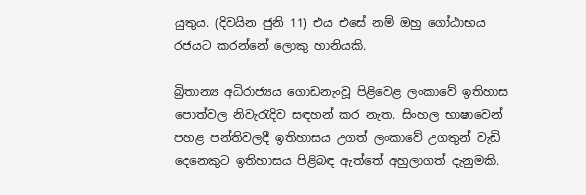යුතුය. (දිවයින ජුනි 11) එය එසේ නම් ඔහු ගෝඨාභය රජයට කරන්නේ ලොකු හානියකි.

බ්‍රිතාන්‍ය අධිරාජ්‍යය ගොඩනැංවූ පිළිවෙළ ලංකාවේ ඉතිහාස පොත්වල නිවැරැදිව සඳහන් කර නැත. සිංහල භාෂාවෙන් පහළ පන්තිවලදී ඉතිහාසය උගත් ලංකාවේ උගතුන් වැඩි දෙනෙකුට ඉතිහාසය පිළිබඳ ඇත්තේ අහුලාගත් දැනුමකි.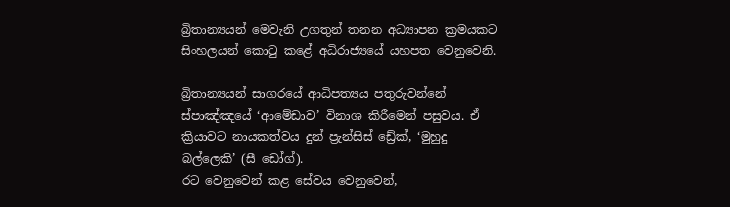බ්‍රිතාන්‍යයන් මෙවැනි උගතුන් තනන අධ්‍යාපන ක්‍රමයකට සිංහලයන් කොටු කළේ අධිරාජ්‍යයේ යහපත වෙනුවෙනි.

බ්‍රිතාන්‍යයන් සාගරයේ ආධිපත්‍යය පතුරුවන්නේ ස්පාඤ්ඤයේ ‘ආමේඩාව’ විනාශ කිරීමෙන් පසුවය. ඒ ක්‍රියාවට නායකත්වය දුන් ප්‍රැන්සිස් ඩ්‍රේක්, ‘මුහුදු බල්ලෙකි’ (සී ඩෝග්).
රට වෙනුවෙන් කළ සේවය වෙනුවෙන්,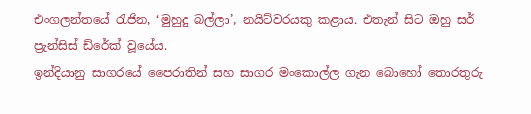එංගලන්තයේ රැජින, ‘මුහුදු බල්ලා’, නයිට්වරයකු කළාය. එතැන් සිට ඔහු සර් ප්‍රැන්සිස් ඩ්රේක් වූයේය.
ඉන්දියානු සාගරයේ පෛරාතින් සහ සාගර මංකොල්ල ගැන බොහෝ තොරතුරු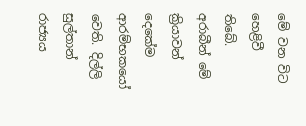මේ වන විට හෙළිවී තිබේ. අරාබීන් මේ ක්‍රියාවන් දෙකේම ආරම්භකයෝ වෙති. දිල්ලි සුල්තාන් රාජ්‍යය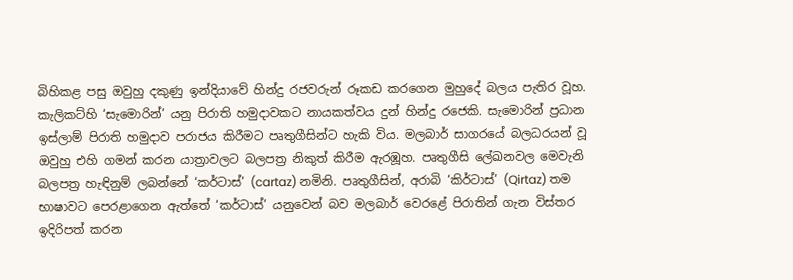බිහිකළ පසු ඔවුහු දකුණු ඉන්දියාවේ හින්දු රජවරුන් රූකඩ කරගෙන මුහුදේ බලය පැතිර වූහ. කැලිකට්හි ‘සැමොරින්’ යනු පිරාති හමුදාවකට නායකත්වය දුන් හින්දු රජෙකි. සැමොරින් ප්‍රධාන ඉස්ලාම් පිරාති හමුදාව පරාජය කිරීමට පෘතුගීසින්ට හැකි විය. මලබාර් සාගරයේ බලධරයන් වූ ඔවුහු එහි ගමන් කරන යාත්‍රාවලට බලපත්‍ර නිකුත් කිරීම ඇරඹූහ. පෘතුගීසි ලේඛනවල මෙවැනි බලපත්‍ර හැඳිනුම් ලබන්නේ ‘කර්ටාස්’ (cartaz) නමිනි. පෘතුගීසින්, අරාබි ‘කිර්ටාස්’ (Qirtaz) තම භාෂාවට පෙරළාගෙන ඇත්තේ ‘කර්ටාස්’ යනුවෙන් බව මලබාර් වෙරළේ පිරාතින් ගැන විස්තර ඉදිරිපත් කරන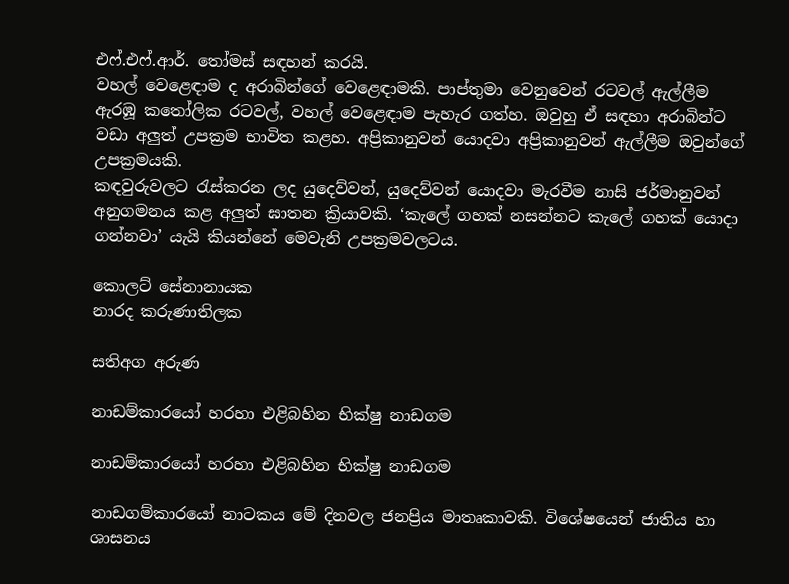එෆ්.එෆ්.ආර්. තෝමස් සඳහන් කරයි.
වහල් වෙළෙඳාම ද අරාබින්ගේ වෙළෙඳාමකි. පාප්තුමා වෙනුවෙන් රටවල් ඇල්ලීම ඇරඹූ කතෝලික රටවල්, වහල් වෙළෙඳාම පැහැර ගත්හ. ඔවුහු ඒ සඳහා අරාබින්ට වඩා අලුත් උපක්‍රම භාවිත කළහ. අප්‍රිකානුවන් යොදවා අප්‍රිකානුවන් ඇල්ලීම ඔවුන්ගේ උපක්‍රමයකි.
කඳවුරුවලට රැස්කරන ලද යුදෙව්වන්, යුදෙව්වන් යොදවා මැරවීම නාසි ජර්මානුවන් අනුගමනය කළ අලුත් ඝාතන ක්‍රියාවකි. ‘කැලේ ගහක් නසන්නට කැලේ ගහක් යොදා ගන්නවා’ යැයි කියන්නේ මෙවැනි උපක්‍රමවලටය.

කොලට් සේනානායක
නාරද කරුණාතිලක

සතිඅග අරුණ

නාඩම්කාරයෝ හරහා එළිබහින භික්ෂු නාඩගම

නාඩම්කාරයෝ හරහා එළිබහින භික්ෂු නාඩගම

නාඩගම්කාරයෝ නාටකය මේ දිනවල ජනප්‍රිය මාතෘකාවකි. විශේෂයෙන් ජාතිය හා ශාසනය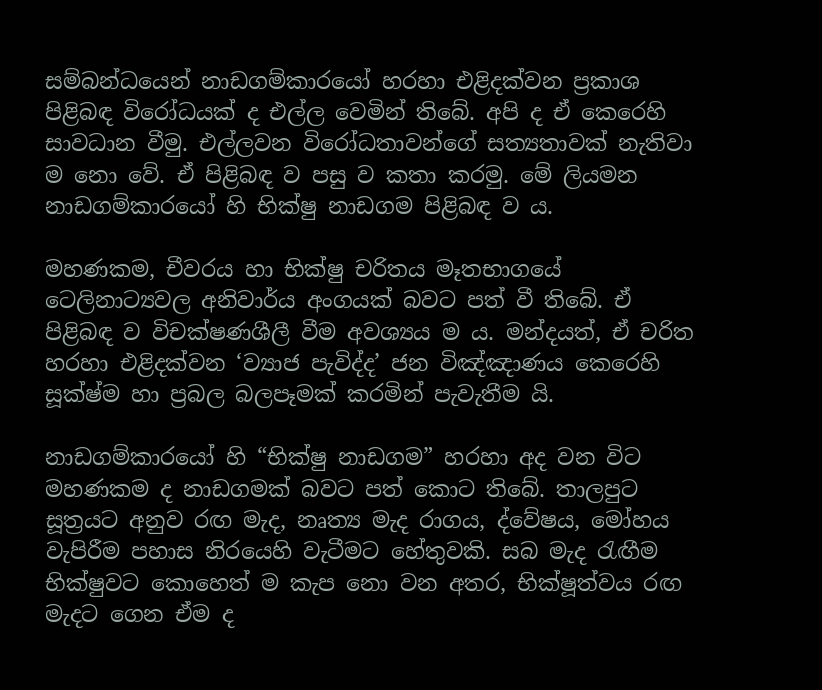සම්බන්ධයෙන් නාඩගම්කාරයෝ හරහා එළිදක්වන ප්‍රකාශ පිළිබඳ විරෝධයක් ද එල්ල වෙමින් තිබේ. අපි ද ඒ කෙරෙහි සාවධාන වීමු. එල්ලවන විරෝධතාවන්ගේ සත්‍යතාවක් නැතිවා ම නො වේ. ඒ පිළිබඳ ව පසු ව කතා කරමු. මේ ලියමන නාඩගම්කාරයෝ හි භික්ෂු නාඩගම පිළිබඳ ව ය.

මහණකම, චීවරය හා භික්ෂු චරිතය මෑතභාගයේ ටෙලිනාට්‍යවල අනිවාර්ය අංගයක් බවට පත් වී තිබේ. ඒ පිළිබඳ ව විචක්ෂණශීලී වීම අවශ්‍යය ම ය. මන්දයත්, ඒ චරිත හරහා එළිදක්වන ‘ව්‍යාජ පැවිද්ද’ ජන විඤ්ඤාණය කෙරෙහි සූක්ෂ්ම හා ප්‍රබල බලපෑමක් කරමින් පැවැතීම යි.

නාඩගම්කාරයෝ හි “භික්ෂු නාඩගම” හරහා අද වන විට මහණකම ද නාඩගමක් බවට පත් කොට තිබේ. තාලපුට සූත්‍රයට අනුව රඟ මැද, නෘත්‍ය මැද රාගය, ද්වේෂය, මෝහය වැපිරීම පහාස නිරයෙහි වැටීමට හේතුවකි. සබ මැද රැඟීම භික්ෂුවට කොහෙත් ම කැප නො වන අතර, භික්ෂූත්වය රඟ මැදට ගෙන ඒම ද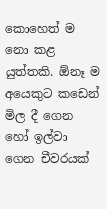කොහෙත් ම නො කළ යුත්තකි. ඕනෑ ම අයෙකුට කඩෙන් මිල දී ගෙන හෝ ඉල්වා ගෙන චීවරයක්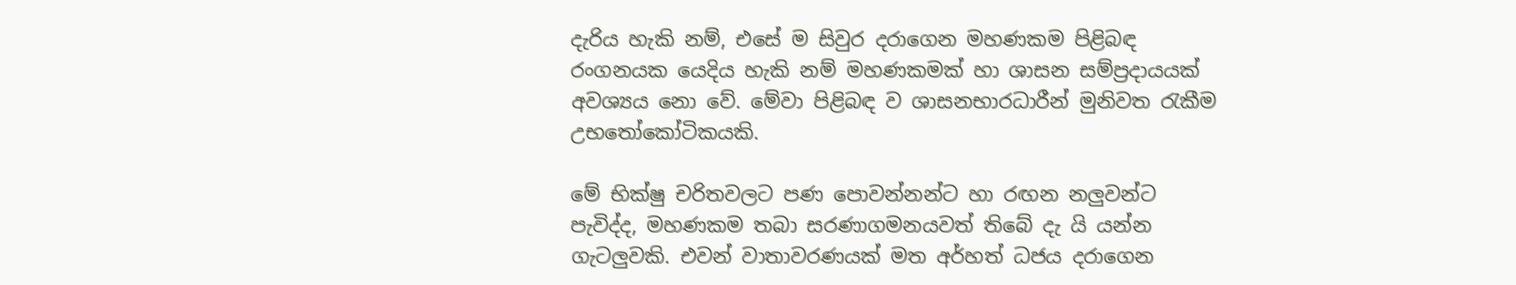දැරිය හැකි නම්, එසේ ම සිවුර දරාගෙන මහණකම පිළිබඳ රංගනයක යෙදිය හැකි නම් මහණකමක් හා ශාසන සම්ප්‍රදායයක් අවශ්‍යය නො වේ. මේවා පිළිබඳ ව ශාසනභාරධාරීන් මුනිවත රැකීම උභතෝකෝටිකයකි.

මේ භික්ෂු චරිතවලට පණ පොවන්නන්ට හා රඟන නලුවන්ට පැවිද්ද, මහණකම තබා සරණාගමනයවත් තිබේ දැ යි යන්න ගැටලුවකි. එවන් වාතාවරණයක් මත අර්හත් ධජය දරාගෙන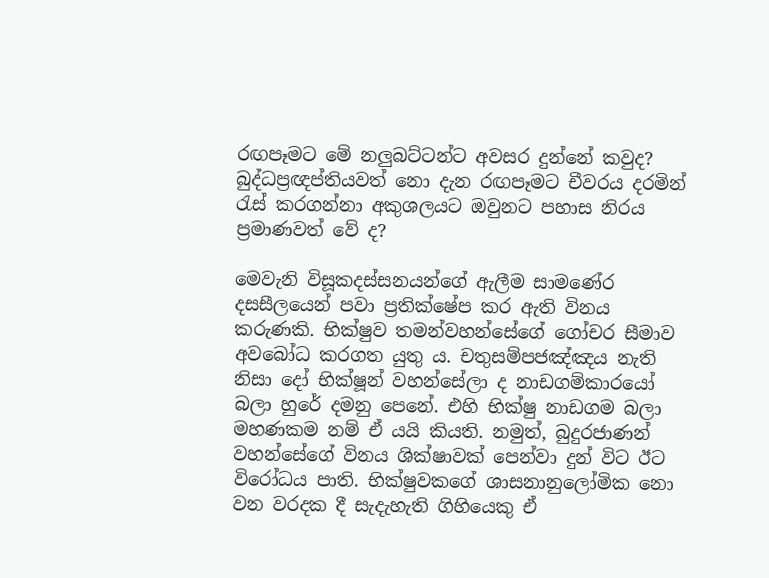රඟපෑමට මේ නලුබට්ටන්ට අවසර දුන්නේ කවුද? බුද්ධප්‍රඥප්තියවත් නො දැන රඟපෑමට චීවරය දරමින් රැස් කරගන්නා අකුශලයට ඔවුනට පහාස නිරය ප්‍රමාණවත් වේ ද?

මෙවැනි විසූකදස්සනයන්ගේ ඇලීම සාමණේර දසසීලයෙන් පවා ප්‍රතික්ෂේප කර ඇති විනය කරුණකි. භික්ෂුව තමන්වහන්සේගේ ගෝචර සීමාව අවබෝධ කරගත යුතු ය. චතුසම්පජඤ්ඤය නැති නිසා දෝ භික්ෂූන් වහන්සේලා ද නාඩගම්කාරයෝ බලා හුරේ දමනු පෙනේ. එහි භික්ෂු නාඩගම බලා මහණකම නම් ඒ යයි කියති. නමුත්, බුදුරජාණන් වහන්සේගේ විනය ශික්ෂාවක් පෙන්වා දුන් විට ඊට විරෝධය පාති. භික්ෂුවකගේ ශාසනානුලෝමික නො වන වරදක දී සැදැහැති ගිහියෙකු ඒ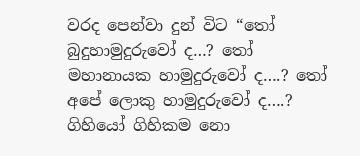වරද පෙන්වා දුන් විට “තෝ බුදුහාමුදුරුවෝ ද…? තෝ මහානායක හාමුදුරුවෝ ද….? තෝ අපේ ලොකු හාමුදුරුවෝ ද….? ගිහියෝ ගිහිකම නො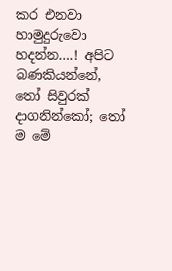කර එනවා හාමුදුරුවො හදන්න….! අපිට බණකියන්නේ, තෝ සිවුරක් දාගනින්කෝ; තෝ ම මේ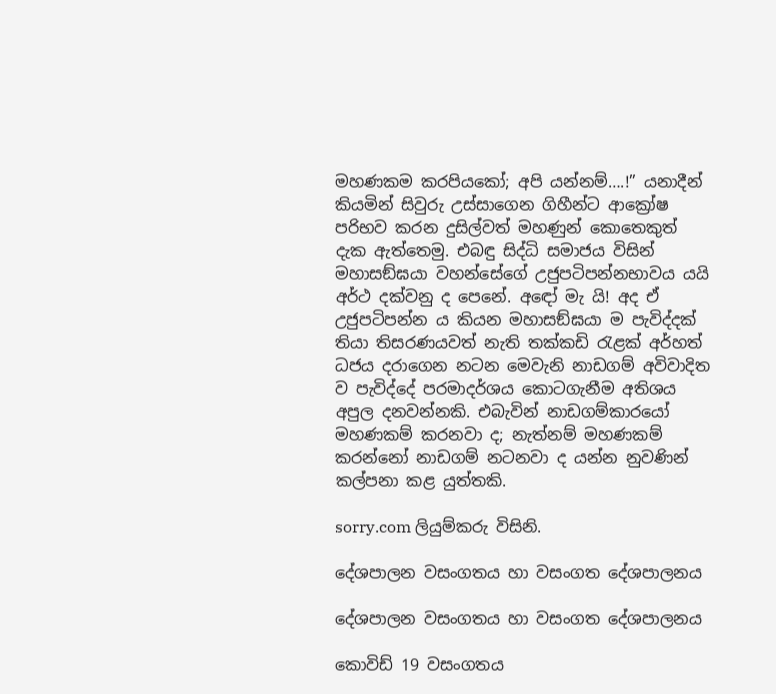මහණකම කරපියකෝ; අපි යන්නම්….!” යනාදීන් කියමින් සිවුරු උස්සාගෙන ගිහීන්ට ආක්‍රෝෂ පරිභව කරන දුසිල්වත් මහණුන් කොතෙකුත් දැක ඇත්තෙමු. එබඳු සිද්ධි සමාජය විසින් මහාසඞ්ඝයා වහන්සේගේ උජුපටිපන්නභාවය යයි අර්ථ දක්වනු ද පෙනේ. අඳෝ මැ යි! අද ඒ උජුපටිපන්න ය කියන මහාසඞ්ඝයා ම පැවිද්දක් තියා තිසරණයවත් නැති තක්කඩි රැළක් අර්හත් ධජය දරාගෙන නටන මෙවැනි නාඩගම් අවිවාදිත ව පැවිද්දේ පරමාදර්ශය කොටගැනීම අතිශය අපුල දනවන්නකි. එබැවින් නාඩගම්කාරයෝ මහණකම් කරනවා ද; නැත්නම් මහණකම් කරන්නෝ නාඩගම් නටනවා ද යන්න නුවණින් කල්පනා කළ යුත්තකි.

sorry.com ලියුම්කරු විසිනි.

දේශපාලන වසංගතය හා වසංගත දේශපාලනය

දේශපාලන වසංගතය හා වසංගත දේශපාලනය

කොවිඩ් 19 වසංගතය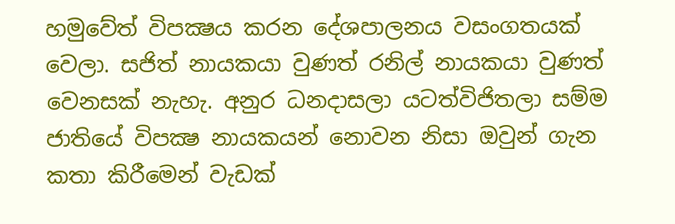හමුවේත් විපක්‍ෂය කරන දේශපාලනය වසංගතයක් වෙලා. සජිත් නායකයා වුණත් රනිල් නායකයා වුණත් වෙනසක් නැහැ. අනුර ධනදාසලා යටත්විජිතලා සම්ම ජාතියේ විපක්‍ෂ නායකයන් නොවන නිසා ඔවුන් ගැන කතා කිරීමෙන් වැඩක්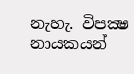නැහැ. විපක්‍ෂ නායකයන්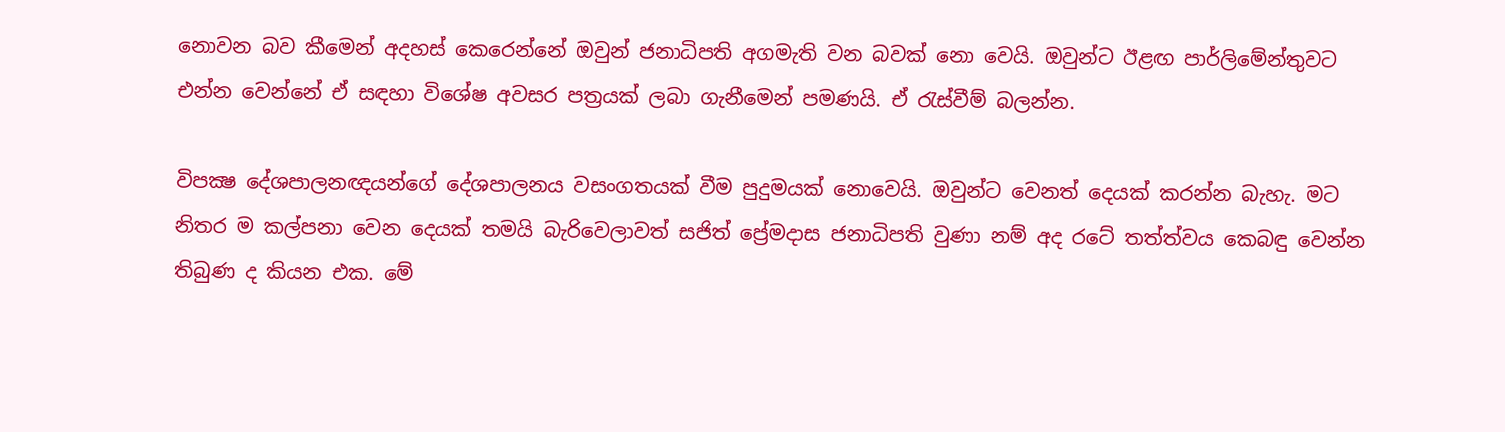නොවන බව කීමෙන් අදහස් කෙරෙන්නේ ඔවුන් ජනාධිපති අගමැති වන බවක් නො වෙයි. ඔවුන්ට ඊළඟ පාර්ලිමේන්තුවට එන්න වෙන්නේ ඒ සඳහා විශේෂ අවසර පත්‍රයක් ලබා ගැනීමෙන් පමණයි. ඒ රැස්වීම් බලන්න.

විපක්‍ෂ දේශපාලනඥයන්ගේ දේශපාලනය වසංගතයක් වීම පුදුමයක් නොවෙයි. ඔවුන්ට වෙනත් දෙයක් කරන්න බැහැ. මට නිතර ම කල්පනා වෙන දෙයක් තමයි බැරිවෙලාවත් සජිත් ප්‍රේමදාස ජනාධිපති වුණා නම් අද රටේ තත්ත්වය කෙබඳු වෙන්න තිබුණ ද කියන එක. මේ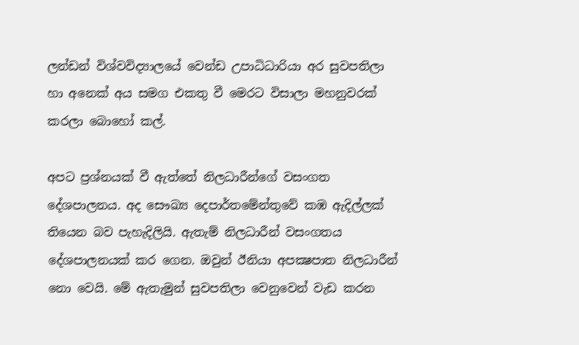ලන්ඩන් විශ්වවිද්‍යාලයේ වෙන්ඩ උපාධිධාරියා අර සුවපතිලා හා අනෙක් අය සමග එකතු වී මෙරට විසාලා මහනුවරක් කරලා බොහෝ කල්.

අපට ප්‍රශ්නයක් වී ඇත්තේ නිලධාරීන්ගේ වසංගත දේශපාලනය. අද සෞඛ්‍ය දෙපාර්තමේන්තුවේ කඹ ඇදිල්ලක් තියෙන බව පැහැදිලියි. ඇතැම් නිලධාරීන් වසංගතය දේශපාලනයක් කර ගෙන. ඔවුන් ඊනියා අපක්‍ෂපාත නිලධාරීන් නො වෙයි. මේ ඇතැමුන් සුවපතිලා වෙනුවෙන් වැඩ කරන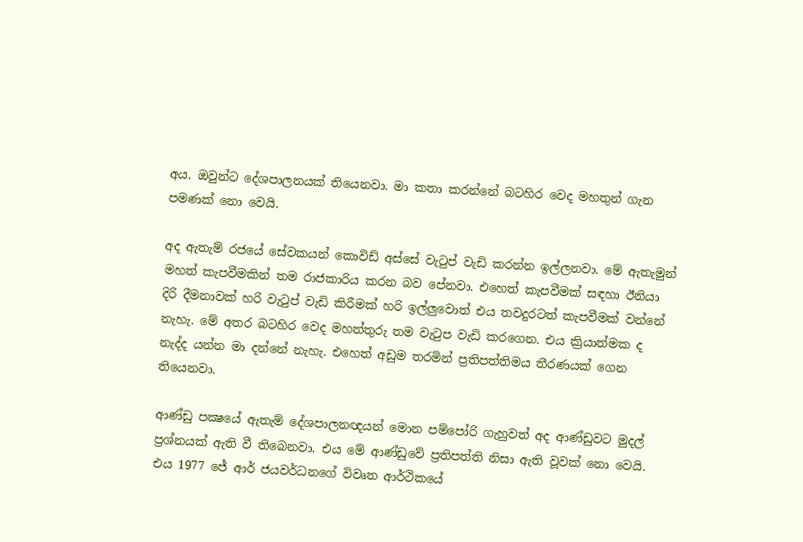අය. ඔවුන්ට දේශපාලනයක් තියෙනවා. මා කතා කරන්නේ බටහිර වෙද මහතුන් ගැන පමණක් නො වෙයි.

අද ඇතැම් රජයේ සේවකයන් කොවිඩ් අස්සේ වැටුප් වැඩි කරන්න ඉල්ලනවා. මේ ඇතැමුන් මහත් කැපවීමකින් තම රාජකාරිය කරන බව පේනවා. එහෙත් කැපවීමක් සඳහා ඊනියා දිරි දීමනාවක් හරි වැටුප් වැඩි කිරීමක් හරි ඉල්ලුවොත් එය තවදුරටත් කැපවීමක් වන්නේ නැහැ. මේ අතර බටහිර වෙද මහත්තුරු තම වැටුප වැඩි කරගෙන. එය ක්‍රියාත්මක ද නැද්ද යන්න මා දන්නේ නැහැ. එහෙත් අඩුම තරමින් ප්‍රතිපත්තිමය තීරණයක් ගෙන තියෙනවා.

ආණ්ඩු පක්‍ෂයේ ඇතැම් දේශපාලනඥයන් මොන පම්පෝරි ගැහුවත් අද ආණ්ඩුවට මුදල් ප්‍රශ්නයක් ඇති වී තිබෙනවා. එය මේ ආණ්ඩුවේ ප්‍රතිපත්ති නිසා ඇති වූවක් නො වෙයි. එය 1977 ජේ ආර් ජයවර්ධනගේ විවෘත ආර්ථිකයේ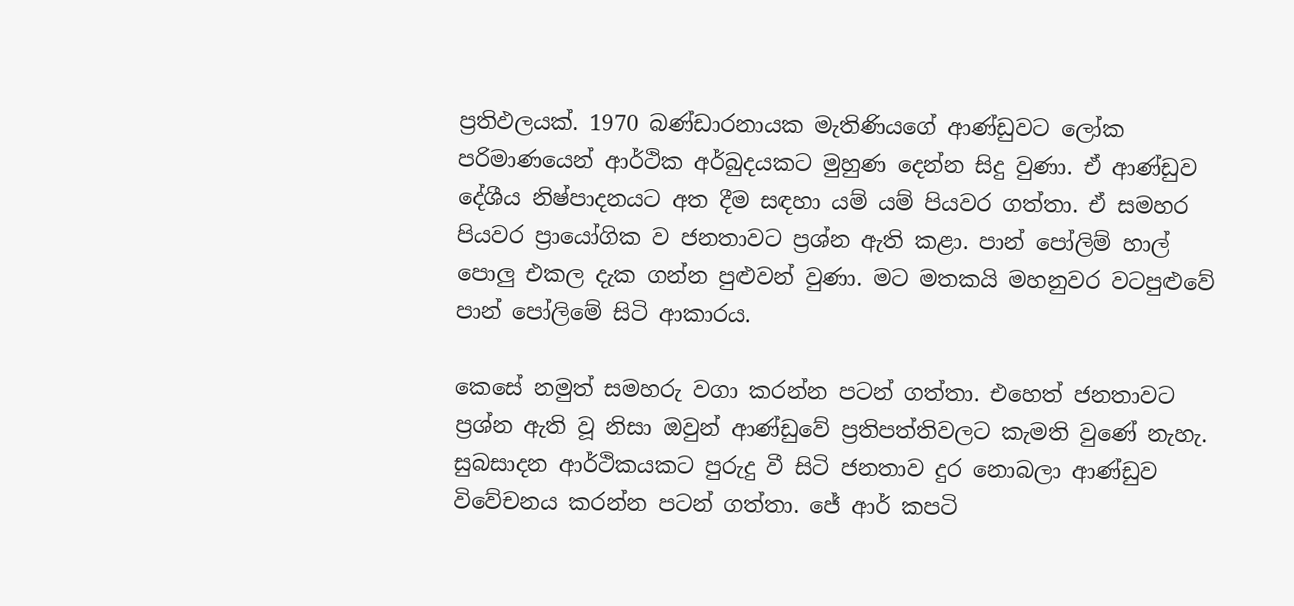ප්‍රතිඵලයක්. 1970 බණ්ඩාරනායක මැතිණියගේ ආණ්ඩුවට ලෝක පරිමාණයෙන් ආර්ථික අර්බුදයකට මුහුණ දෙන්න සිදු වුණා. ඒ ආණ්ඩුව දේශීය නිෂ්පාදනයට අත දීම සඳහා යම් යම් පියවර ගත්තා. ඒ සමහර පියවර ප්‍රායෝගික ව ජනතාවට ප්‍රශ්න ඇති කළා. පාන් පෝලිම් හාල් පොලු එකල දැක ගන්න පුළුවන් වුණා. මට මතකයි මහනුවර වටපුළුවේ පාන් පෝලිමේ සිටි ආකාරය.

කෙසේ නමුත් සමහරු වගා කරන්න පටන් ගත්තා. එහෙත් ජනතාවට ප්‍රශ්න ඇති වූ නිසා ඔවුන් ආණ්ඩුවේ ප්‍රතිපත්තිවලට කැමති වුණේ නැහැ. සුබසාදන ආර්ථිකයකට පුරුදු වී සිටි ජනතාව දුර නොබලා ආණ්ඩුව විවේචනය කරන්න පටන් ගත්තා. ජේ ආර් කපටි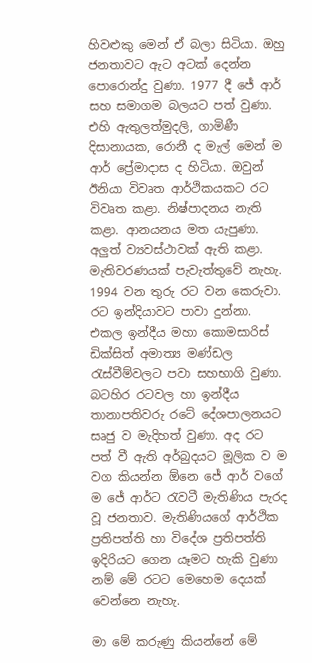හිවළුකු මෙන් ඒ බලා සිටියා. ඔහු ජනතාවට ඇට අටක් දෙන්න පොරොන්දු වුණා. 1977 දී ජේ ආර් සහ සමාගම බලයට පත් වුණා. එහි ඇතුලත්මුදලි, ගාමිණී දිසානායක, රොනී ද මැල් මෙන් ම ආර් ප්‍රේමාදාස ද හිටියා. ඔවුන් ඊනියා විවෘත ආර්ථිකයකට රට විවෘත කළා. නිෂ්පාදනය නැති කළා. ආනයනය මත යැපුණා. අලුත් ව්‍යවස්ථාවක් ඇති කළා. මැතිවරණයක් පැවැත්තුවේ නැහැ. 1994 වන තුරු රට වන කෙරුවා. රට ඉන්දියාවට පාවා දුන්නා. එකල ඉන්දීය මහා කොමසාරිස් ඩික්සිත් අමාත්‍ය මණ්ඩල රැස්වීම්වලට පවා සහභාගි වුණා. බටහිර රටවල හා ඉන්දීය තානාපතිවරු රටේ දේශපාලනයට සෘජු ව මැදිහත් වුණා. අද රට පත් වී ඇති අර්බුදයට මූලික ව ම වග කියන්න ඕනෙ ජේ ආර් වගේ ම ජේ ආර්ට රැවටී මැතිණිය පැරද වූ ජනතාව. මැතිණියගේ ආර්ථික ප්‍රතිපත්ති හා විදේශ ප්‍රතිපත්ති ඉදිරියට ගෙන යෑමට හැකි වුණා නම් මේ රටට මෙහෙම දෙයක් වෙන්නෙ නැහැ.

මා මේ කරුණු කියන්නේ මේ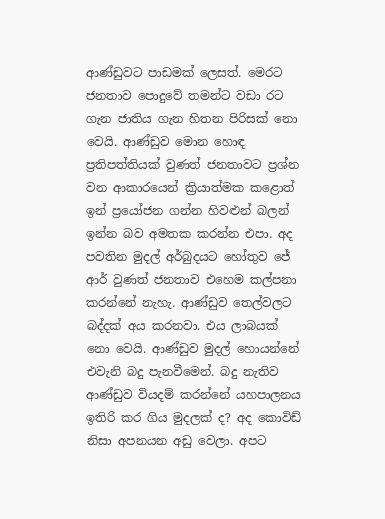ආණ්ඩුවට පාඩමක් ලෙසත්. මෙරට ජනතාව පොදුවේ තමන්ට වඩා රට ගැන ජාතිය ගැන හිතන පිරිසක් නො වෙයි. ආණ්ඩුව මොන හොඳ ප්‍රතිපත්තියක් වුණත් ජනතාවට ප්‍රශ්න වන ආකාරයෙන් ක්‍රියාත්මක කළොත් ඉන් ප්‍රයෝජන ගන්න හිවළුන් බලන් ඉන්න බව අමතක කරන්න එපා. අද පවතින මුදල් අර්බුදයට හෝතුව ජේ ආර් වුණත් ජනතාව එහෙම කල්පනා කරන්නේ නැහැ. ආණ්ඩුව තෙල්වලට බද්දක් අය කරනවා. එය ලාබයක් නො වෙයි. ආණ්ඩුව මුදල් හොයන්නේ එවැනි බදු පැනවීමෙන්. බදු නැතිව ආණ්ඩුව වියදම් කරන්නේ යහපාලනය ඉතිරි කර ගිය මුදලක් ද? අද කොවිඩ් නිසා අපනයන අඩු වෙලා. අපට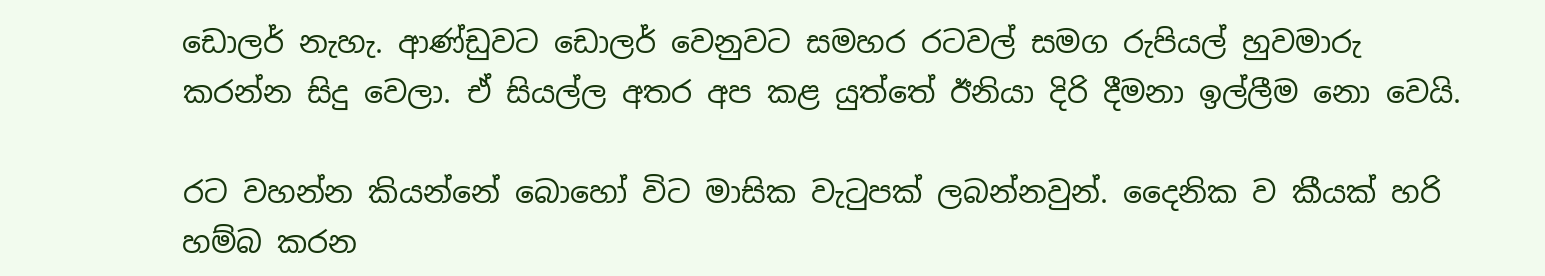ඩොලර් නැහැ. ආණ්ඩුවට ඩොලර් වෙනුවට සමහර රටවල් සමග රුපියල් හුවමාරු කරන්න සිදු වෙලා. ඒ සියල්ල අතර අප කළ යුත්තේ ඊනියා දිරි දීමනා ඉල්ලීම නො වෙයි.

රට වහන්න කියන්නේ බොහෝ විට මාසික වැටුපක් ලබන්නවුන්. දෛනික ව කීයක් හරි හම්බ කරන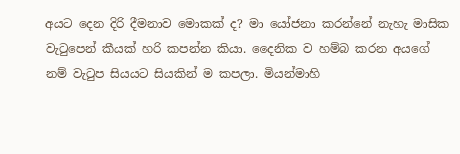අයට දෙන දිරි දීමනාව මොකක් ද? මා යෝජනා කරන්නේ නැහැ මාසික වැටුපෙන් කීයක් හරි කපන්න කියා. දෛනික ව හම්බ කරන අයගේ නම් වැටුප සියයට සියකින් ම කපලා. මියන්මාහි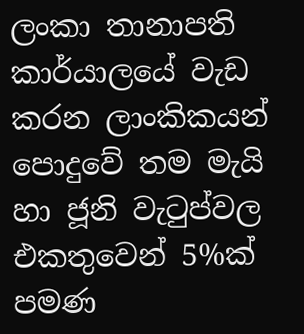ලංකා තානාපති කාර්යාලයේ වැඩ කරන ලාංකිකයන් පොදුවේ තම මැයි හා ජූනි වැටුප්වල එකතුවෙන් 5%ක් පමණ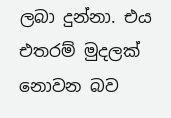ලබා දුන්නා. එය එතරම් මුදලක් නොවන බව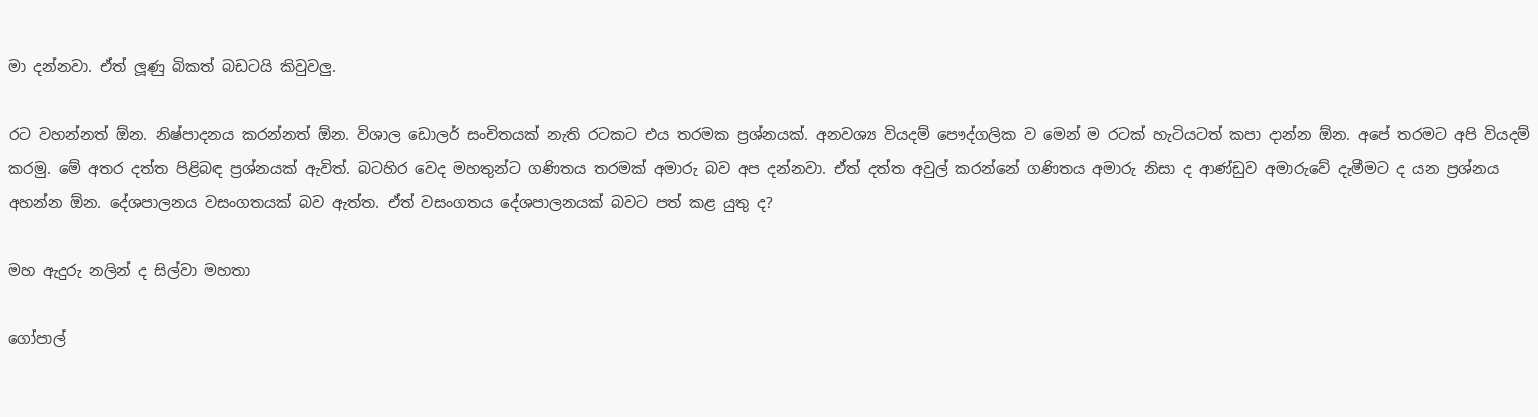මා දන්නවා. ඒත් ලූණු බිකත් බඩටයි කිවුවලු.

රට වහන්නත් ඕන. නිෂ්පාදනය කරන්නත් ඕන. විශාල ඩොලර් සංචිතයක් නැති රටකට එය තරමක ප්‍රශ්නයක්. අනවශ්‍ය වියදම් පෞද්ගලික ව මෙන් ම රටක් හැටියටත් කපා දාන්න ඕන. අපේ තරමට අපි වියදම් කරමු. මේ අතර දත්ත පිළිබඳ ප්‍රශ්නයක් ඇවිත්. බටහිර වෙද මහතුන්ට ගණිතය තරමක් අමාරු බව අප දන්නවා. ඒත් දත්ත අවුල් කරන්නේ ගණිතය අමාරු නිසා ද ආණ්ඩුව අමාරුවේ දැමීමට ද යන ප්‍රශ්නය අහන්න ඕන. දේශපාලනය වසංගතයක් බව ඇත්ත. ඒත් වසංගතය දේශපාලනයක් බවට පත් කළ යුතු ද?

මහ ඇදුරු නලින් ද සිල්වා මහතා

ගෝපාල්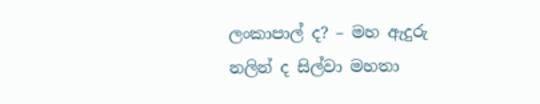ලංකාපාල් ද? – මහ ඇදුරු නලින් ද සිල්වා මහතා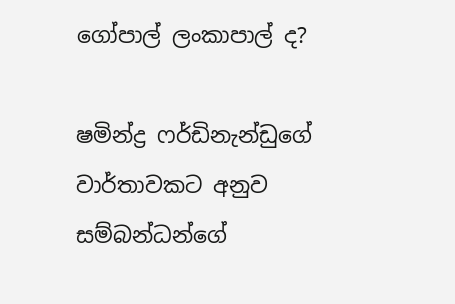ගෝපාල් ලංකාපාල් ද?

ෂමින්ද්‍ර ෆර්ඩිනැන්ඩුගේ වාර්තාවකට අනුව සම්බන්ධන්ගේ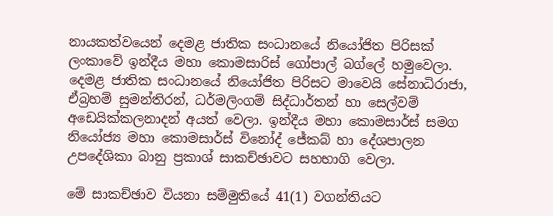නායකත්වයෙන් දෙමළ ජාතික සංධානයේ නියෝජිත පිරිසක් ලංකාවේ ඉන්දීය මහා කොමසාරිස් ගෝපාල් බග්ලේ හමුවෙලා. දෙමළ ජාතික සංධානයේ නියෝජිත පිරිසට මාවෙයි සේනාධිරාජා, ඒබ්‍රහම් සුමන්තිරන්, ධර්මලිංගම් සිද්ධාර්තන් හා සෙල්වම් අඩෙයික්කලනාදන් අයත් වෙලා. ඉන්දීය මහා කොමසාර්ස් සමග නියෝජ්‍ය මහා කොමසාර්ස් විනෝද් ජේකබ් හා දේශපාලන උපදේශිකා බානු ප්‍රකාශ් සාකච්ඡාවට සහභාගි වෙලා.

මේ සාකච්ඡාව වියනා සම්මුතියේ 41(1) වගන්තියට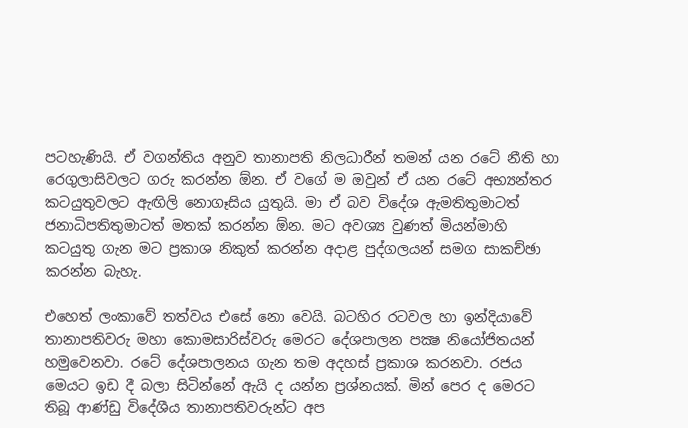පටහැණියි. ඒ වගන්තිය අනුව තානාපති නිලධාරීන් තමන් යන රටේ නීති හා රෙගුලාසිවලට ගරු කරන්න ඕන. ඒ වගේ ම ඔවුන් ඒ යන රටේ අභ්‍යන්තර කටයුතුවලට ඇඟිලි නොගෑසිය යුතුයි. මා ඒ බව විදේශ ඇමතිතුමාටත් ජනාධිපතිතුමාටත් මතක් කරන්න ඕන. මට අවශ්‍ය වුණත් මියන්මාහි කටයුතු ගැන මට ප්‍රකාශ නිකුත් කරන්න අදාළ පුද්ගලයන් සමග සාකච්ඡා කරන්න බැහැ.

එහෙත් ලංකාවේ තත්වය එසේ නො වෙයි. බටහිර රටවල හා ඉන්දියාවේ තානාපතිවරු මහා කොමසාරිස්වරු මෙරට දේශපාලන පක්‍ෂ නියෝජිතයන් හමුවෙනවා. රටේ දේශපාලනය ගැන තම අදහස් ප්‍රකාශ කරනවා. රජය මෙයට ඉඩ දී බලා සිටින්නේ ඇයි ද යන්න ප්‍රශ්නයක්. මින් පෙර ද මෙරට තිබූ ආණ්ඩු විදේශීය තානාපතිවරුන්ට අප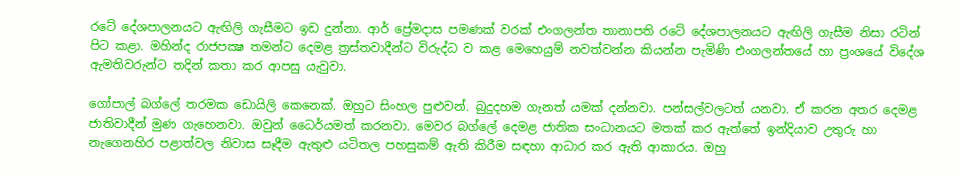රටේ දේශපාලනයට ඇඟිලි ගැසීමට ඉඩ දුන්නා. ආර් ප්‍රේමදාස පමණක් වරක් එංගලන්ත තානාපති රටේ දේශපාලනයට ඇඟිලි ගැසීම නිසා රටින් පිට කළා. මහින්ද රාජපක්‍ෂ තමන්ට දෙමළ ත්‍රස්තවාදීන්ට විරුද්ධ ව කළ මෙහෙයුම් නවත්වන්න කියන්න පැමිණි එංගලන්තයේ හා ප්‍රංශයේ විදේශ ඇමතිවරුන්ට තදින් කතා කර ආපසු යැවුවා.

ගෝපාල් බග්ලේ තරමක ඩොයිලි කෙනෙක්. ඔහුට සිංහල පුළුවන්. බුදුදහම ගැනත් යමක් දන්නවා. පන්සල්වලටත් යනවා. ඒ කරන අතර දෙමළ ජාතිවාදීන් මුණ ගැහෙනවා. ඔවුන් ධෛර්යමත් කරනවා. මෙවර බග්ලේ දෙමළ ජාතික සංධානයට මතක් කර ඇත්තේ ඉන්දියාව උතුරු හා නැගෙනහිර පළාත්වල නිවාස සෑදීම ඇතුළු යටිතල පහසුකම් ඇති කිරීම සඳහා ආධාර කර ඇති ආකාරය. ඔහු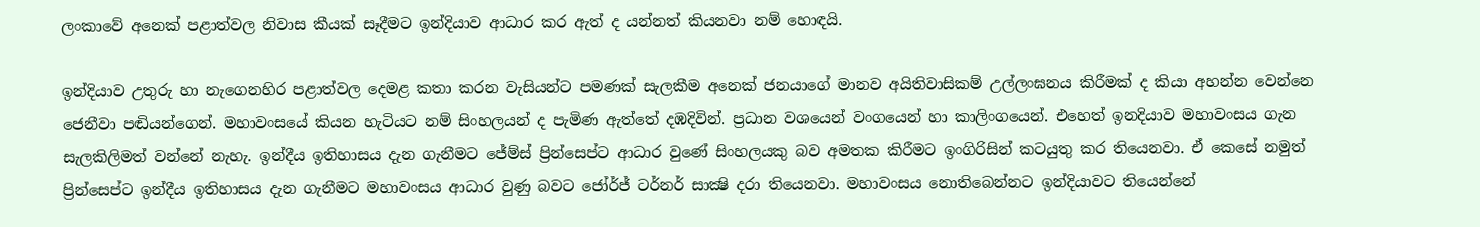ලංකාවේ අනෙක් පළාත්වල නිවාස කීයක් සෑදීමට ඉන්දියාව ආධාර කර ඇත් ද යන්නත් කියනවා නම් හොඳයි.

ඉන්දියාව උතුරු හා නැගෙනහිර පළාත්වල දෙමළ කතා කරන වැසියන්ට පමණක් සැලකීම අනෙක් ජනයාගේ මානව අයිතිවාසිකම් උල්ලංඝනය කිරීමක් ද කියා අහන්න වෙන්නෙ ජෙනීවා පඬියන්ගෙන්. මහාවංසයේ කියන හැටියට නම් සිංහලයන් ද පැමිණ ඇත්තේ දඹදිවින්. ප්‍රධාන වශයෙන් වංගයෙන් හා කාලිංගයෙන්. එහෙත් ඉනදියාව මහාවංසය ගැන සැලකිලිමත් වන්නේ නැහැ. ඉන්දීය ඉතිහාසය දැන ගැනීමට ජේම්ස් ප්‍රින්සෙප්ට ආධාර වුණේ සිංහලයකු බව අමතක කිරීමට ඉංගිරිසින් කටයුතු කර තියෙනවා. ඒ කෙසේ නමුත් ප්‍රින්සෙප්ට ඉන්දීය ඉතිහාසය දැන ගැනීමට මහාවංසය ආධාර වුණු බවට ජෝර්ජ් ටර්නර් සාක්‍ෂි දරා තියෙනවා. මහාවංසය නොතිබෙන්නට ඉන්දියාවට තියෙන්නේ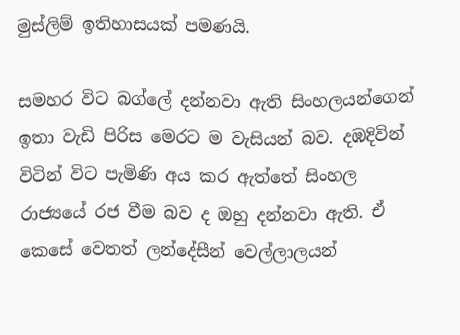මුස්ලිම් ඉතිහාසයක් පමණයි.

සමහර විට බග්ලේ දන්නවා ඇති සිංහලයන්ගෙන් ඉතා වැඩි පිරිස මෙරට ම වැසියන් බව. දඹදිවින් විටින් විට පැමිණි අය කර ඇත්තේ සිංහල රාජ්‍යයේ රජ වීම බව ද ඔහු දන්නවා ඇති. ඒ කෙසේ වෙතත් ලන්දේසීන් වෙල්ලාලයන්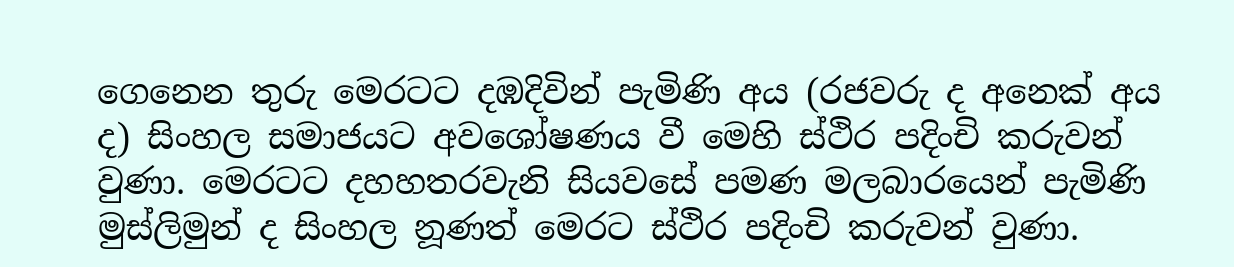ගෙනෙන තුරු මෙරටට දඹදිවින් පැමිණි අය (රජවරු ද අනෙක් අය ද) සිංහල සමාජයට අවශෝෂණය වී මෙහි ස්ථිර පදිංචි කරුවන් වුණා. මෙරටට දහහතරවැනි සියවසේ පමණ මලබාරයෙන් පැමිණි මුස්ලිමුන් ද සිංහල නූණත් මෙරට ස්ථිර පදිංචි කරුවන් වුණා.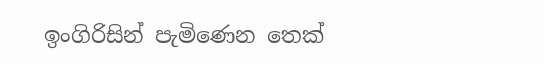ඉංගිරිසින් පැමිණෙන තෙක්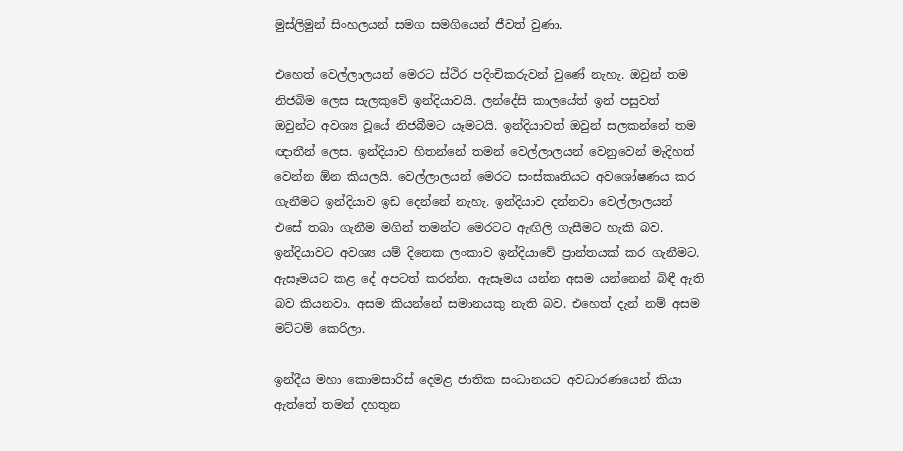මුස්ලිමුන් සිංහලයන් සමග සමගියෙන් ජීවත් වුණා.

එහෙත් වෙල්ලාලයන් මෙරට ස්ථිර පදිංචිකරුවන් වුණේ නැහැ. ඔවුන් තම නිජබිම ලෙස සැලකුවේ ඉන්දියාවයි. ලන්දේසි කාලයේත් ඉන් පසුවත් ඔවුන්ට අවශ්‍ය වූයේ නිජබීමට යෑමටයි. ඉන්දියාවත් ඔවුන් සලකන්නේ තම ඥාතීන් ලෙස. ඉන්දියාව හිතන්නේ තමන් වෙල්ලාලයන් වෙනුවෙන් මැදිහත් වෙන්න ඕන කියලයි. වෙල්ලාලයන් මෙරට සංස්කෘතියට අවශෝෂණය කර ගැනීමට ඉන්දියාව ඉඩ දෙන්නේ නැහැ. ඉන්දියාව දන්නවා වෙල්ලාලයන් එසේ තබා ගැනීම මගින් තමන්ට මෙරටට ඇඟිලි ගැසීමට හැකි බව. ඉන්දියාවට අවශ්‍ය යම් දිනෙක ලංකාව ඉන්දියාවේ ප්‍රාන්තයක් කර ගැනීමට. ඇසෑමයට කළ දේ අපටත් කරන්න. ඇසෑමය යන්න අසම යන්නෙන් බිඳී ඇති බව කියනවා. අසම කියන්නේ සමානයකු නැති බව. එහෙත් දැන් නම් අසම මට්ටම් කෙරිලා.

ඉන්දීය මහා කොමසාරිස් දෙමළ ජාතික සංධානයට අවධාරණයෙන් කියා ඇත්තේ තමන් දහතුන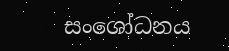සංශෝධනය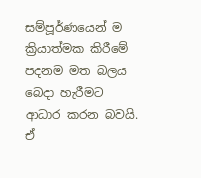සම්පූර්ණයෙන් ම ක්‍රියාත්මක කිරීමේ පදනම මත බලය බෙදා හැරීමට ආධාර කරන බවයි. ඒ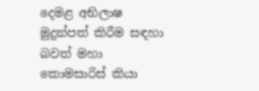දෙමළ අභිලාෂ මුදුන්පත් කිරීම සඳහා බවත් මහා කොමසාරිස් කියා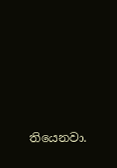තියෙනවා.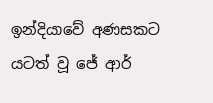ඉන්දියාවේ අණසකට යටත් වූ ජේ ආර්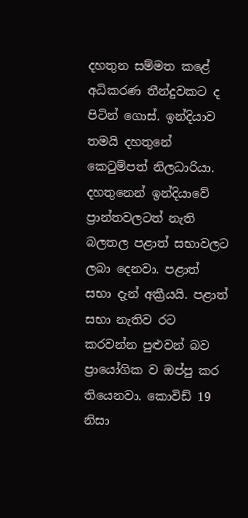දහතුන සම්මත කළේ අධිකරණ තීන්දුවකට ද පිටින් ගොස්. ඉන්දියාව තමයි දහතුනේ කෙටුම්පත් නිලධාරියා. දහතුනෙන් ඉන්දියාවේ ප්‍රාන්තවලටත් නැති බලතල පළාත් සභාවලට ලබා දෙනවා. පළාත් සභා දැන් අක්‍රීයයි. පළාත් සභා නැතිව රට කරවන්න පුළුවන් බව ප්‍රායෝගික ව ඔප්පු කර තියෙනවා. කොවිඩ් 19 නිසා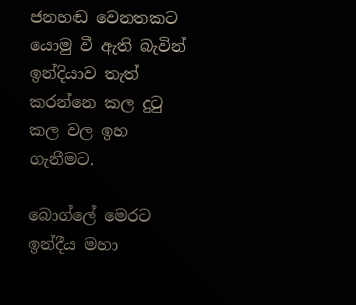ජනහඬ වෙනතකට යොමු වී ඇති බැවින් ඉන්දියාව තැත් කරන්නෙ කල දුටු කල වල ඉහ ගැනීමට.

බොග්ලේ මෙරට ඉන්දීය මහා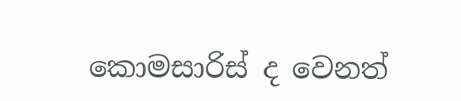කොමසාරිස් ද වෙනත්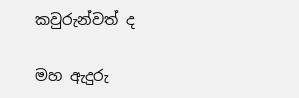කවුරුන්වත් ද

මහ ඇදුරු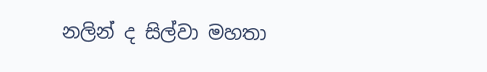නලින් ද සිල්වා මහතා